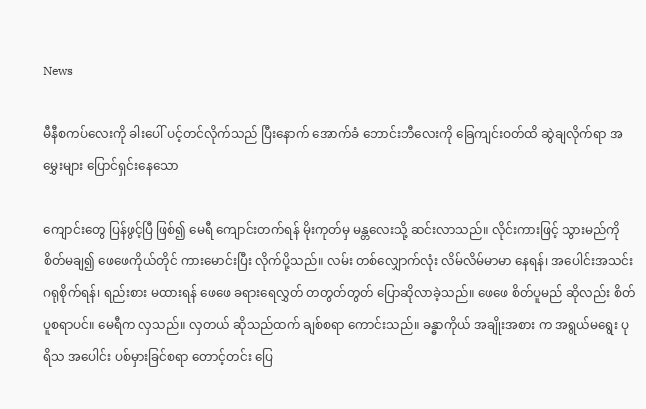News

မီနီစကပ်လေးကို ခါးပေါ် ပင့်တင်လိုက်သည် ပြီးနောက် အောက်ခံ ဘောင်းဘီလေးကို ခြေကျင်းဝတ်ထိ ဆွဲချလိုက်ရာ အမွှေးများ ပြောင်ရှင်းနေသော

ကျောင်းတွေ ပြန်ဖွင့်ပြီ ဖြစ်၍ မေရီ ကျောင်းတက်ရန် မိုးကုတ်မှ မန္တလေးသို့ ဆင်းလာသည်။ လိုင်းကားဖြင့် သွားမည်ကို စိတ်မချ၍ ဖေဖေကိုယ်တိုင် ကားမောင်းပြီး လိုက်ပို့သည်။ လမ်း တစ်လျှောက်လုံး လိမ်လိမ်မာမာ နေရန်၊ အပေါင်းအသင်း ဂရုစိုက်ရန်၊ ရည်းစား မထားရန် ဖေဖေ ခရားရေလွှတ် တတွတ်တွတ် ပြောဆိုလာခဲ့သည်။ ဖေဖေ စိတ်ပူမည် ဆိုလည်း စိတ်ပူစရာပင်။ မေရီက လှသည်။ လှတယ် ဆိုသည်ထက် ချစ်စရာ ကောင်းသည်။ ခန္ဓာကိုယ် အချိုးအစား က အရွယ်မရွေး ပုရိသ အပေါင်း ပစ်မှားခြင်စရာ တောင့်တင်း ပြေ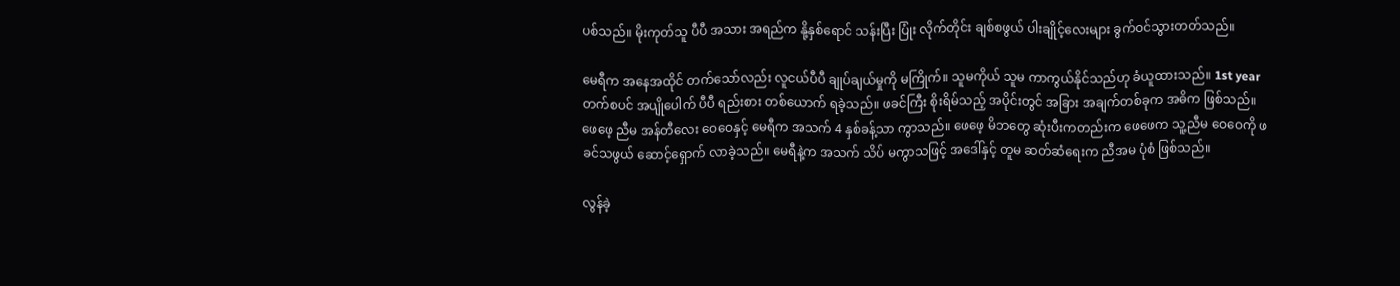ပစ်သည်။ မိုးကုတ်သူ ပီပီ အသား အရည်က နို့နှစ်ရောင် သန်းပြီး ပြုံး လိုက်တိုင်း ချစ်စဖွယ် ပါးချိုင့်လေးများ ခွက်ဝင်သွားတတ်သည်။

မေရီက အနေအထိုင် တက်သော်လည်း လူငယ်ပီပီ ချုပ်ချယ်မှုကို မကြိုက်။ သူမကိုယ် သူမ ကာကွယ်နိုင်သည်ဟု ခံယူထားသည်။ 1st year တက်စပင် အပျိုပေါက် ပီပီ ရည်းစား တစ်ယောက် ရခဲ့သည်။ ဖခင်ကြီး စိုးရိမ်သည့် အပိုင်းတွင် အခြား အချက်တစ်ခုက အဓိက ဖြစ်သည်။ ဖေဖေ့ ညီမ အန်တီလေး ဝေဝေနှင့် မေရီက အသက် 4 နှစ်ခန့်သာ ကွာသည်။ ဖေဖေ့ မိဘတွေ ဆုံးပီးကတည်းက ဖေဖေက သူ့ညီမ ဝေဝေကို ဖခင်သဖွယ် ဆောင့်ရှောက် လာခဲ့သည်။ မေရီနဲ့က အသက် သိပ် မကွာသဖြင့် အဒေါ်နှင့် တူမ ဆတ်ဆံရေးက ညီအမ ပုံစံ ဖြစ်သည်။

လွန်ခဲ့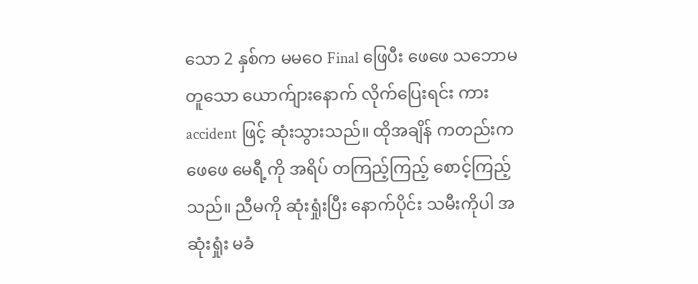သော 2 နှစ်က မမဝေ Final ဖြေပီး ဖေဖေ သဘောမတူသော ယောက်ျားနောက် လိုက်ပြေးရင်း ကား accident ဖြင့် ဆုံးသွားသည်။ ထိုအချိန် ကတည်းက ဖေဖေ မေရီ့ကို အရိပ် တကြည့်ကြည့် စောင့်ကြည့်သည်။ ညီမကို ဆုံးရှုံးပြီး နောက်ပိုင်း သမီးကိုပါ အဆုံးရှုံး မခံ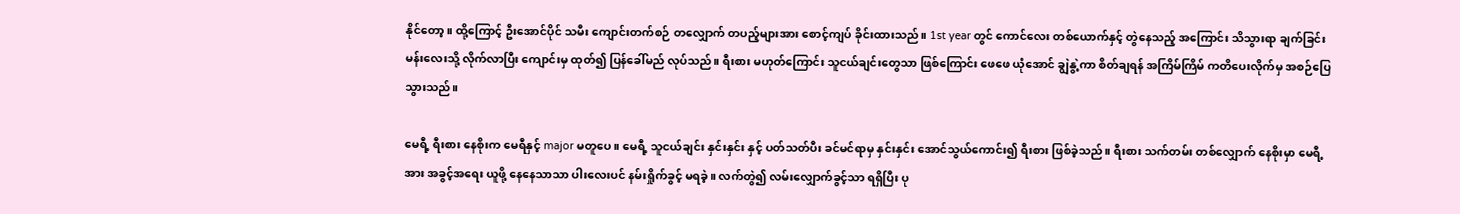နိုင်တော့။ ထို့ကြောင့် ဦးအောင်ပိုင် သမီး ကျောင်းတက်စဉ် တလျှောက် တပည့်များအား စောင့်ကျပ် ခိုင်းထားသည်။ 1st year တွင် ကောင်လေး တစ်ယောက်နှင့် တွဲနေသည့် အကြောင်း သိသွားရာ ချက်ခြင်း မန်းလေးသို့ လိုက်လာပြီး ကျောင်းမှ ထုတ်၍ ပြန်ခေါ်မည် လုပ်သည်။ ရီးစား မဟုတ်ကြောင်း သူငယ်ချင်းတွေသာ ဖြစ်ကြောင်း ဖေဖေ ယုံအောင် ချွဲနွဲ့ကာ စိတ်ချရန် အကြိမ်ကြိမ် ကတိပေးလိုက်မှ အစဉ်ပြေသွားသည်။

မေရီ့ ရီးစား နေစိုးက မေရီနှင့် major မတူပေ။ မေရီ့ သူငယ်ချင်း နှင်းနှင်း နှင့် ပတ်သတ်ပီး ခင်မင်ရာမှ နှင်းနှင်း အောင်သွယ်ကောင်း၍ ရီးစား ဖြစ်ခဲ့သည်။ ရီးစား သက်တမ်း တစ်လျှောက် နေစိုးမှာ မေရီ့အား အခွင့်အရေး ယူဖို့ နေနေသာသာ ပါးလေးပင် နမ်းရှိုက်ခွင့် မရခဲ့။ လက်တွဲ၍ လမ်းလျှောက်ခွင့်သာ ရရှိပြီး ပု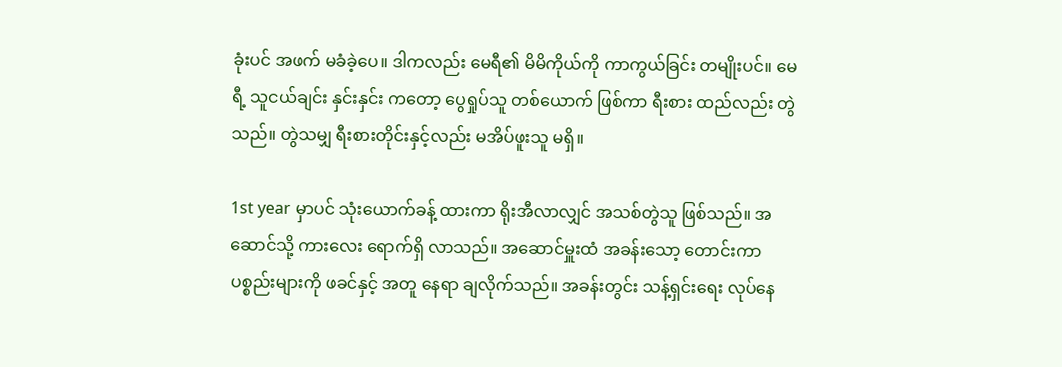ခုံးပင် အဖက် မခံခဲ့ပေ။ ဒါကလည်း မေရီ၏ မိမိကိုယ်ကို ကာကွယ်ခြင်း တမျိုးပင်။ မေရီ့ သူငယ်ချင်း နှင်းနှင်း ကတော့ ပွေရှုပ်သူ တစ်ယောက် ဖြစ်ကာ ရီးစား ထည်လည်း တွဲသည်။ တွဲသမျှ ရီးစားတိုင်းနှင့်လည်း မအိပ်ဖူးသူ မရှိ။

1st year မှာပင် သုံးယောက်ခန့် ထားကာ ရိုးအီလာလျှင် အသစ်တွဲသူ ဖြစ်သည်။ အဆောင်သို့ ကားလေး ရောက်ရှိ လာသည်။ အဆောင်မှူးထံ အခန်းသော့ တောင်းကာ ပစ္စည်းများကို ဖခင်နှင့် အတူ နေရာ ချလိုက်သည်။ အခန်းတွင်း သန့်ရှင်းရေး လုပ်နေ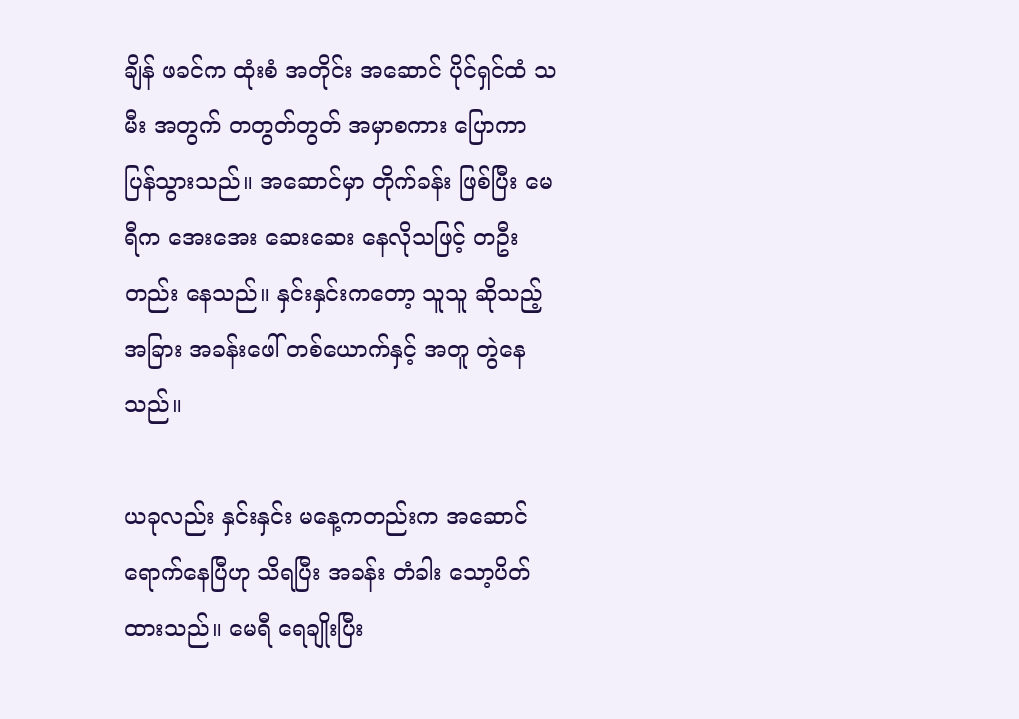ချိန် ဖခင်က ထုံးစံ အတိုင်း အဆောင် ပိုင်ရှင်ထံ သမီး အတွက် တတွတ်တွတ် အမှာစကား ပြောကာ ပြန်သွားသည်။ အဆောင်မှာ တိုက်ခန်း ဖြစ်ပြီး မေရီက အေးအေး ဆေးဆေး နေလိုသဖြင့် တဦးတည်း နေသည်။ နှင်းနှင်းကတော့ သူသူ ဆိုသည့် အခြား အခန်းဖေါ် တစ်ယောက်နှင့် အတူ တွဲနေသည်။

ယခုလည်း နှင်းနှင်း မနေ့ကတည်းက အဆောင် ရောက်နေပြီဟု သိရပြီး အခန်း တံခါး သော့ပိတ်ထားသည်။ မေရီ ရေချိုးပြီး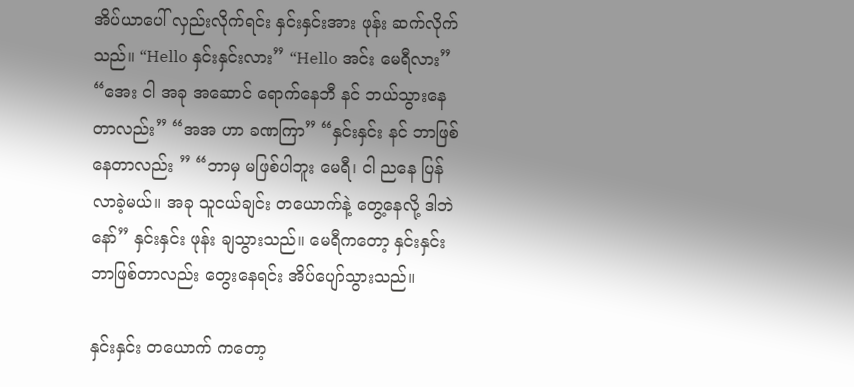အိပ်ယာပေါ် လှည်းလိုက်ရင်း နှင်းနှင်းအား ဖုန်း ဆက်လိုက်သည်။ “Hello နှင်းနှင်းလား” “Hello အင်း မေရီလား” “အေး ငါ အခု အဆောင် ရောက်နေဘီ နင် ဘယ်သွားနေတာလည်း” “အအ ဟာ ခဏကြာ” “နှင်းနှင်း နင် ဘာဖြစ်နေတာလည်း ” “ဘာမှ မဖြစ်ပါဘူး မေရီ၊ ငါ ညနေ ပြန်လာခဲ့မယ်။ အခု သူငယ်ချင်း တယောက်နဲ့ တွေ့နေလို့ ဒါဘဲနော်” နှင်းနှင်း ဖုန်း ချသွားသည်။ မေရီကတော့ နှင်းနှင်း ဘာဖြစ်တာလည်း တွေးနေရင်း အိပ်ပျော်သွားသည်။

နှင်းနှင်း တယောက် ကတော့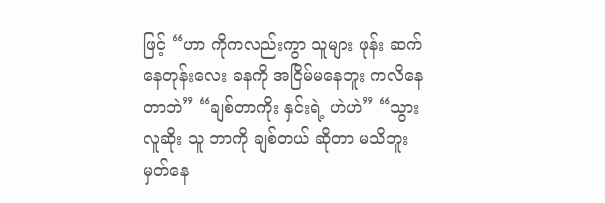ဖြင့် “ဟာ ကိုကလည်းကွာ သူများ ဖုန်း ဆက်နေတုန်းလေး ခနကို အငြိမ်မနေဘူး ကလိနေတာဘဲ” “ချစ်တာကိုး နှင်းရဲ့ ဟဲဟဲ” “သွား လူဆိုး သူ ဘာကို ချစ်တယ် ဆိုတာ မသိဘူး မှတ်နေ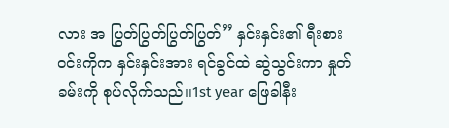လား အ ပြွတ်ပြွတ်ပြွတ်ပြွတ်” နှင်းနှင်း၏ ရီးစား ဝင်းကိုက နှင်းနှင်းအား ရင်ခွင်ထဲ ဆွဲသွင်းကာ နှုတ်ခမ်းကို စုပ်လိုက်သည်။1st year ဖြေခါနီး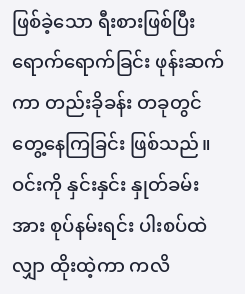ဖြစ်ခဲ့သော ရီးစားဖြစ်ပြီး ရောက်ရောက်ခြင်း ဖုန်းဆက်ကာ တည်းခိုခန်း တခုတွင် တွေ့နေကြခြင်း ဖြစ်သည်။ ဝင်းကို နှင်းနှင်း နှုတ်ခမ်းအား စုပ်နမ်းရင်း ပါးစပ်ထဲ လျှာ ထိုးထဲ့ကာ ကလိ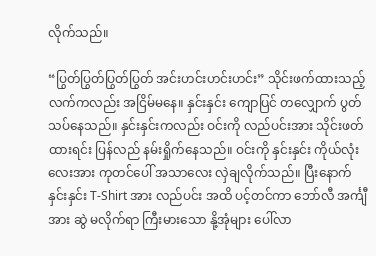လိုက်သည်။

“ပြွတ်ပြွတ်ပြွတ်ပြွတ် အင်းဟင်းဟင်းဟင်း” သိုင်းဖက်ထားသည့် လက်ကလည်း အငြိမ်မနေ။ နှင်းနှင်း ကျောပြင် တလျှောက် ပွတ်သပ်နေသည်။ နှင်းနှင်းကလည်း ဝင်းကို လည်ပင်းအား သိုင်းဖတ်ထားရင်း ပြန်လည် နမ်းရှိုက်နေသည်။ ဝင်းကို နှင်းနှင်း ကိုယ်လုံးလေးအား ကုတင်ပေါ် အသာလေး လှဲချလိုက်သည်။ ပြီးနောက် နှင်းနှင်း T-Shirt အား လည်ပင်း အထိ ပင့်တင်ကာ ဘော်လီ အင်္ကျီအား ဆွဲ မလိုက်ရာ ကြီးမားသော နို့အုံများ ပေါ်လာ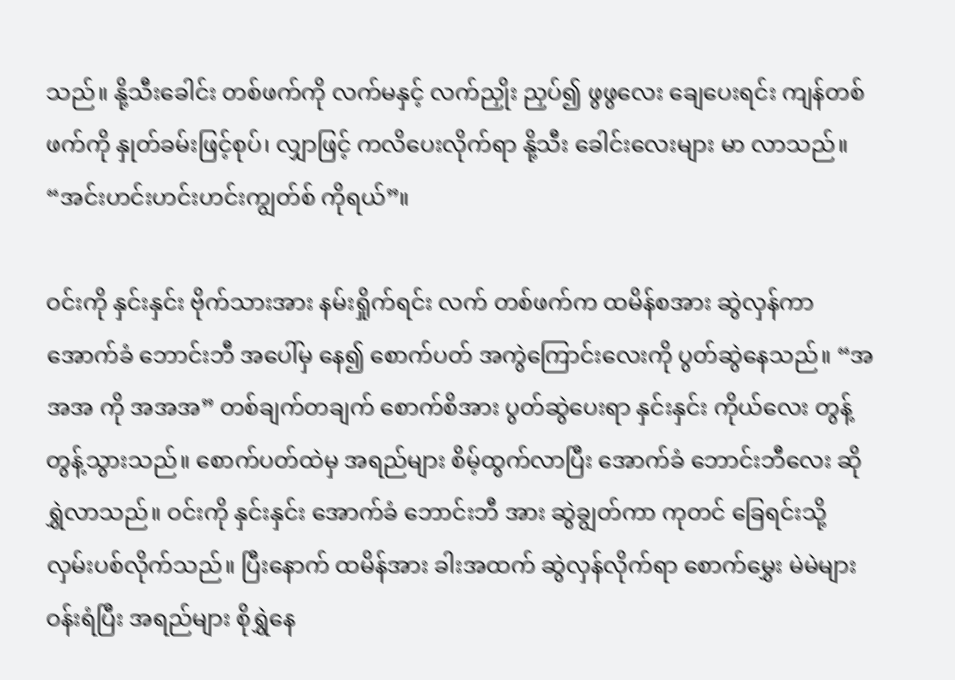သည်။ နို့သီးခေါင်း တစ်ဖက်ကို လက်မနှင့် လက်ညှိုး ညှပ်၍ ဖွဖွလေး ချေပေးရင်း ကျန်တစ်ဖက်ကို နှုတ်ခမ်းဖြင့်စုပ်၊ လျှာဖြင့် ကလိပေးလိုက်ရာ နို့သီး ခေါင်းလေးများ မာ လာသည်။ “အင်းဟင်းဟင်းဟင်းကျွတ်စ် ကိုရယ်”။

ဝင်းကို နှင်းနှင်း ဗိုက်သားအား နမ်းရှိုက်ရင်း လက် တစ်ဖက်က ထမိန်စအား ဆွဲလှန်ကာ အောက်ခံ ဘောင်းဘီ အပေါ်မှ နေ၍ စောက်ပတ် အကွဲကြောင်းလေးကို ပွတ်ဆွဲနေသည်။ “အအအ ကို အအအ” တစ်ချက်တချက် စောက်စိအား ပွတ်ဆွဲပေးရာ နှင်းနှင်း ကိုယ်လေး တွန့်တွန့်သွားသည်။ စောက်ပတ်ထဲမှ အရည်များ စိမ့်ထွက်လာပြီး အောက်ခံ ဘောင်းဘီလေး ဆိုရွှဲလာသည်။ ဝင်းကို နှင်းနှင်း အောက်ခံ ဘောင်းဘီ အား ဆွဲချွတ်ကာ ကုတင် ခြေရင်းသို့ လှမ်းပစ်လိုက်သည်။ ပြီးနောက် ထမိန်အား ခါးအထက် ဆွဲလှန်လိုက်ရာ စောက်မွှေး မဲမဲများ ဝန်းရံပြီး အရည်များ စိုရွှဲနေ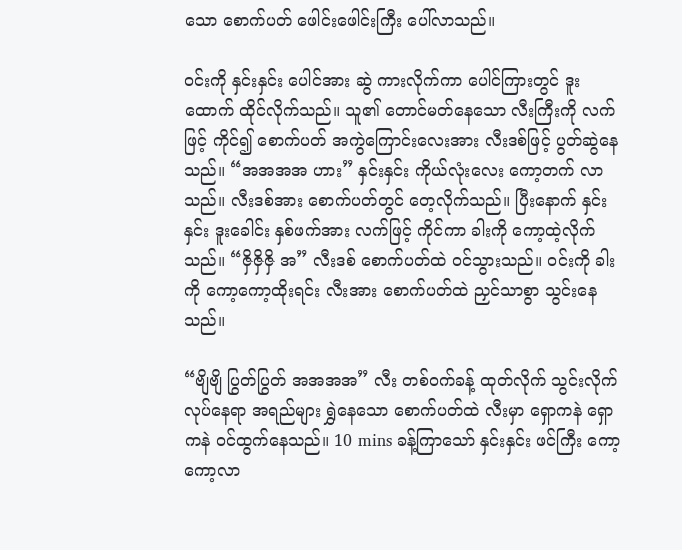သော စောက်ပတ် ဖေါင်းဖေါင်းကြီး ပေါ်လာသည်။

ဝင်းကို နှင်းနှင်း ပေါင်အား ဆွဲ ကားလိုက်ကာ ပေါင်ကြားတွင် ဒူးထောက် ထိုင်လိုက်သည်။ သူ၏ တောင်မတ်နေသော လီးကြီးကို လက်ဖြင့် ကိုင်၍ စောက်ပတ် အကွဲကြောင်းလေးအား လီးဒစ်ဖြင့် ပွတ်ဆွဲနေသည်။ “အအအအ ဟား” နှင်းနှင်း ကိုယ်လုံးလေး ကော့တက် လာသည်။ လီးဒစ်အား စောက်ပတ်တွင် တေ့လိုက်သည်။ ပြီးနောက် နှင်းနှင်း ဒူးခေါင်း နှစ်ဖက်အား လက်ဖြင့် ကိုင်ကာ ခါးကို ကော့ထဲ့လိုက်သည်။ “ဇှိဇှိဇှိ အ” လီးဒစ် စောက်ပတ်ထဲ ဝင်သွားသည်။ ဝင်းကို ခါးကို ကော့ကော့ထိုးရင်း လီးအား စောက်ပတ်ထဲ ညှင်သာစွာ သွင်းနေသည်။

“ဗျိဗျိ ပြွတ်ပြွတ် အအအအ” လီး တစ်ဝက်ခန့် ထုတ်လိုက် သွင်းလိုက် လုပ်နေရာ အရည်များ ရွှဲနေသော စောက်ပတ်ထဲ လီးမှာ ရှောကနဲ ရှောကနဲ ဝင်ထွက်နေသည်။ 10 mins ခန့်ကြာသော် နှင်းနှင်း ဖင်ကြီး ကော့ကော့လာ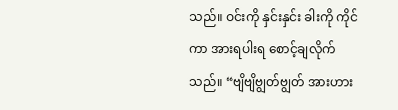သည်။ ဝင်းကို နှင်းနှင်း ခါးကို ကိုင်ကာ အားရပါးရ စောင့်ချလိုက်သည်။ “ဗျိဗျိဗျွတ်ဗျွတ် အားဟား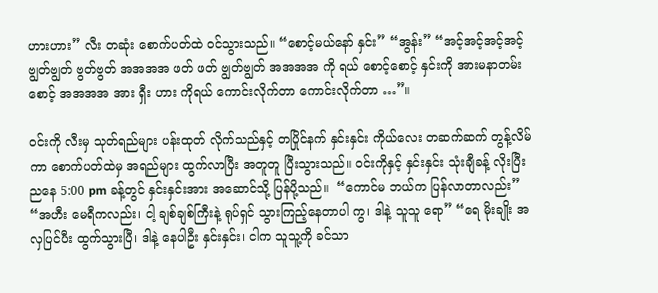ဟားဟား” လီး တဆုံး စောက်ပတ်ထဲ ဝင်သွားသည်။ “စောင့်မယ်နော် နှင်း” “အွန်း” “အင့်အင့်အင့်အင့် ဗျွတ်ဗျွတ် ဗွတ်ဗွတ် အအအအ ဖတ် ဖတ် ဗျွတ်ဗျွတ် အအအအ ကို ရယ် စောင့်စောင့် နှင်းကို အားမနာတမ်း စောင့် အအအအ အား ရှီး ဟား ကိုရယ် ကောင်းလိုက်တာ ကောင်းလိုက်တာ …”။

ဝင်းကို လီးမှ သုတ်ရည်များ ပန်းထုတ် လိုက်သည်နှင့် တပြိုင်နက် နှင်းနှင်း ကိုယ်လေး တဆက်ဆက် တွန့်လိမ်ကာ စောက်ပတ်ထဲမှ အရည်များ ထွက်လာပြီး အတူတူ ပြီးသွားသည်။ ဝင်းကိုနှင့် နှင်းနှင်း သုံးချီခန့် လိုးပြီး ညနေ 5:00 pm ခန့်တွင် နှင်းနှင်းအား အဆောင်သို့ ပြန်ပို့သည်။  “ကောင်မ ဘယ်က ပြန်လာတာလည်း” “အဟီး မေရီကလည်း၊ ငါ့ ချစ်ချစ်ကြီးနဲ့ ရုပ်ရှင် သွားကြည့်နေတာပါ ကွ၊ ဒါနဲ့ သူသူ ရော” “ရေ မိုးချိုး အလှပြင်ပီး ထွက်သွားပြီ၊ ဒါနဲ့ နေပါဦး နှင်းနှင်း၊ ငါက သူသူ့ကို ခင်သာ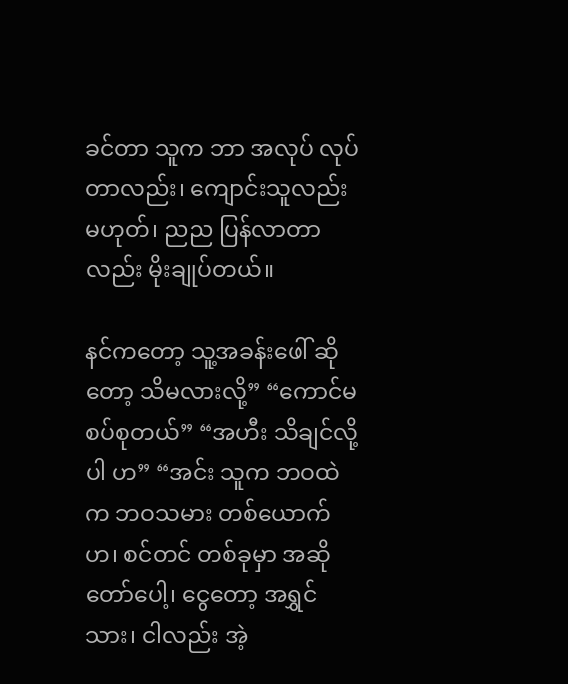ခင်တာ သူက ဘာ အလုပ် လုပ်တာလည်း၊ ကျောင်းသူလည်း မဟုတ်၊ ညည ပြန်လာတာလည်း မိုးချုပ်တယ်။

နင်ကတော့ သူ့အခန်းဖေါ် ဆိုတော့ သိမလားလို့” “ကောင်မ စပ်စုတယ်” “အဟီး သိချင်လို့ပါ ဟ” “အင်း သူက ဘဝထဲက ဘဝသမား တစ်ယောက်ဟ၊ စင်တင် တစ်ခုမှာ အဆိုတော်ပေါ့၊ ငွေတော့ အရွှင်သား၊ ငါလည်း အဲ့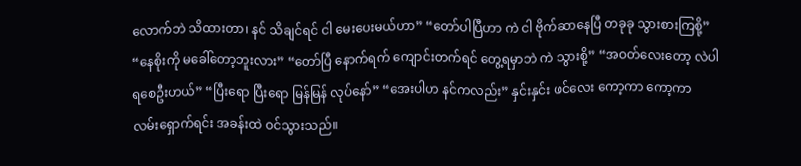လောက်ဘဲ သိထားတာ၊ နင် သိချင်ရင် ငါ မေးပေးမယ်ဟာ” “တော်ပါပြီဟာ ကဲ ငါ ဗိုက်ဆာနေပြီ တခုခု သွားစားကြစို့” “နေစိုးကို မခေါ်တော့ဘူးလား” “တော်ပြီ နောက်ရက် ကျောင်းတက်ရင် တွေ့ရမှာဘဲ ကဲ သွားစို့” “အဝတ်လေးတော့ လဲပါရစေဦးဟယ်” “ပြီးရော ပြီးရော မြန်မြန် လုပ်နော်” “အေးပါဟ နင်ကလည်း” နှင်းနှင်း ဖင်လေး ကော့ကာ ကော့ကာ လမ်းရှောက်ရင်း အခန်းထဲ ဝင်သွားသည်။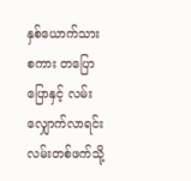နှစ်ယောက်သား စကား တပြောပြောနှင့် လမ်းလျှောက်လာရင်း လမ်းတစ်ဖက်သို့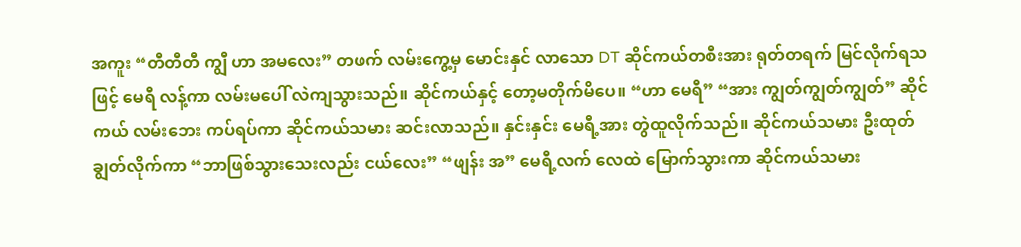အကူး “တီတီတီ ကျွီ ဟာ အမလေး” တဖက် လမ်းကွေ့မှ မောင်းနှင် လာသော DT ဆိုင်ကယ်တစီးအား ရုတ်တရက် မြင်လိုက်ရသဖြင့် မေရီ လန့်ကာ လမ်းမပေါ် လဲကျသွားသည်။ ဆိုင်ကယ်နှင့် တော့မတိုက်မိပေ။ “ဟာ မေရီ” “အား ကျွတ်ကျွတ်ကျွတ်” ဆိုင်ကယ် လမ်းဘေး ကပ်ရပ်ကာ ဆိုင်ကယ်သမား ဆင်းလာသည်။ နှင်းနှင်း မေရီ့အား တွဲထူလိုက်သည်။ ဆိုင်ကယ်သမား ဦးထုတ်ချွတ်လိုက်ကာ “ဘာဖြစ်သွားသေးလည်း ငယ်လေး” “ဖျန်း အ” မေရီ့လက် လေထဲ မြောက်သွားကာ ဆိုင်ကယ်သမား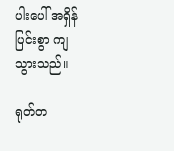ပါးပေါ် အရှိန်ပြင်းစွာ ကျသွားသည်။

ရုတ်တ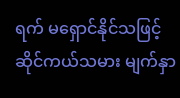ရက် မရှောင်နိုင်သဖြင့် ဆိုင်ကယ်သမား မျက်နှာ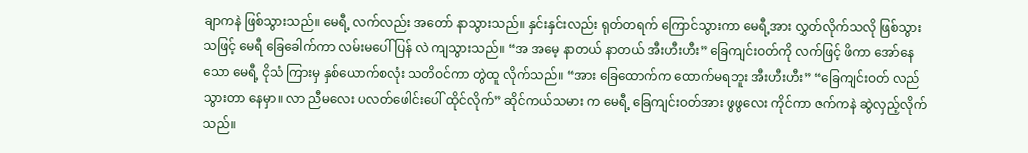ချာကနဲ ဖြစ်သွားသည်။ မေရီ့ လက်လည်း အတော် နာသွားသည်။ နှင်းနှင်းလည်း ရုတ်တရက် ကြောင်သွားကာ မေရီ့အား လွှတ်လိုက်သလို ဖြစ်သွားသဖြင့် မေရီ ခြေခေါက်ကာ လမ်းမပေါ် ပြန် လဲ ကျသွားသည်။ “အ အမေ့ နာတယ် နာတယ် အီးဟီးဟီး” ခြေကျင်းဝတ်ကို လက်ဖြင့် ဖိကာ အော်နေသော မေရီ့ ငိုသံ ကြားမှ နှစ်ယောက်စလုံး သတိဝင်ကာ တွဲထူ လိုက်သည်။ “အား ခြေထောက်က ထောက်မရဘူး အီးဟီးဟီး” “ခြေကျင်းဝတ် လည်သွားတာ နေမှာ။ လာ ညီမလေး ပလတ်ဖေါင်းပေါ် ထိုင်လိုက်” ဆိုင်ကယ်သမား က မေရီ့ ခြေကျင်းဝတ်အား ဖွဖွလေး ကိုင်ကာ ဇက်ကနဲ ဆွဲလှည့်လိုက်သည်။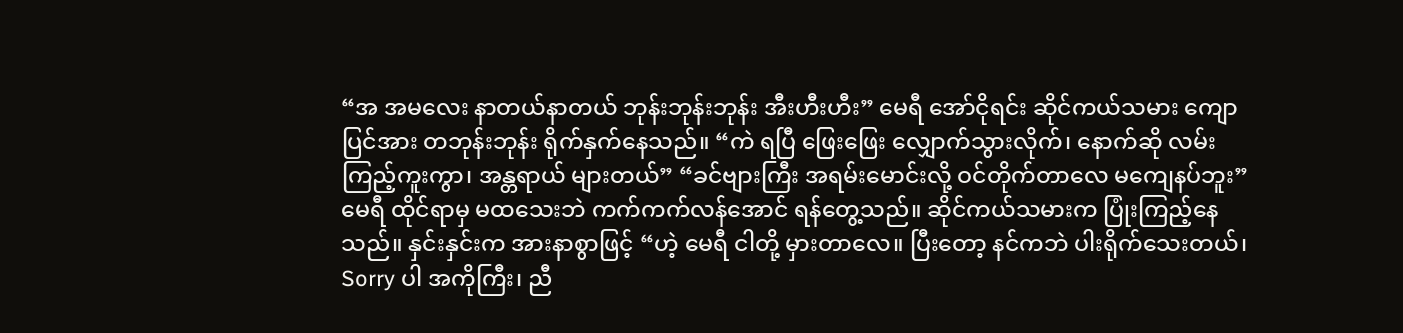“အ အမလေး နာတယ်နာတယ် ဘုန်းဘုန်းဘုန်း အီးဟီးဟီး” မေရီ အော်ငိုရင်း ဆိုင်ကယ်သမား ကျောပြင်အား တဘုန်းဘုန်း ရိုက်နှက်နေသည်။ “ကဲ ရပြီ ဖြေးဖြေး လျှောက်သွားလိုက်၊ နောက်ဆို လမ်းကြည့်ကူးကွာ၊ အန္တရာယ် များတယ်” “ခင်ဗျားကြီး အရမ်းမောင်းလို့ ဝင်တိုက်တာလေ မကျေနပ်ဘူး” မေရီ ထိုင်ရာမှ မထသေးဘဲ ကက်ကက်လန်အောင် ရန်တွေ့သည်။ ဆိုင်ကယ်သမားက ပြုံးကြည့်နေသည်။ နှင်းနှင်းက အားနာစွာဖြင့် “ဟဲ့ မေရီ ငါတို့ မှားတာလေ။ ပြီးတော့ နင်ကဘဲ ပါးရိုက်သေးတယ်၊ Sorry ပါ အကိုကြီး၊ ညီ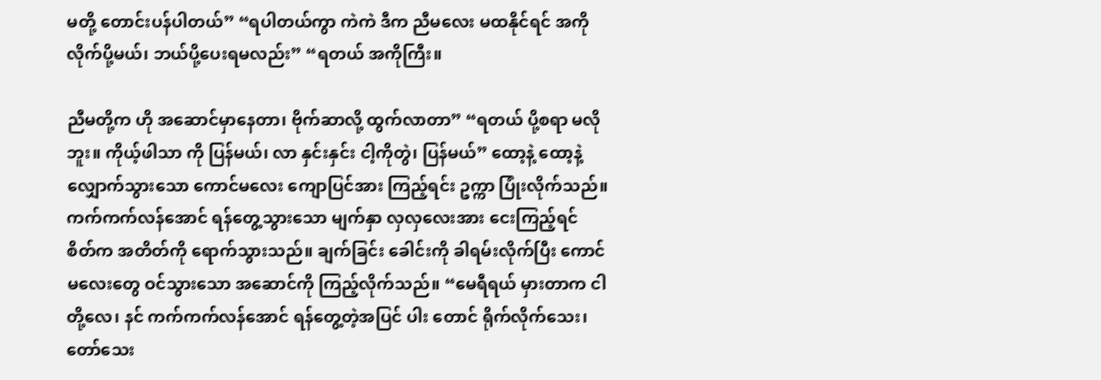မတို့ တောင်းပန်ပါတယ်” “ရပါတယ်ကွာ ကဲကဲ ဒီက ညီမလေး မထနိုင်ရင် အကို လိုက်ပို့မယ်၊ ဘယ်ပို့ပေးရမလည်း” “ရတယ် အကိုကြီး။

ညီမတို့က ဟို အဆောင်မှာနေတာ၊ ဗိုက်ဆာလို့ ထွက်လာတာ” “ရတယ် ပို့စရာ မလိုဘူး။ ကိုယ့်ဖါသာ ကို ပြန်မယ်၊ လာ နှင်းနှင်း ငါ့ကိုတွဲ၊ ပြန်မယ်” ထော့နဲ့ ထော့နဲ့ လျှောက်သွားသော ကောင်မလေး ကျောပြင်အား ကြည့်ရင်း ဥက္ကာ ပြုံးလိုက်သည်။ ကက်ကက်လန်အောင် ရန်တွေ့သွားသော မျက်နှာ လှလှလေးအား ငေးကြည့်ရင် စိတ်က အတိတ်ကို ရောက်သွားသည်။ ချက်ခြင်း ခေါင်းကို ခါရမ်းလိုက်ပြီး ကောင်မလေးတွေ ဝင်သွားသော အဆောင်ကို ကြည့်လိုက်သည်။ “မေရီရယ် မှားတာက ငါတို့လေ၊ နင် ကက်ကက်လန်အောင် ရန်တွေ့တဲ့အပြင် ပါး တောင် ရိုက်လိုက်သေး၊ တော်သေး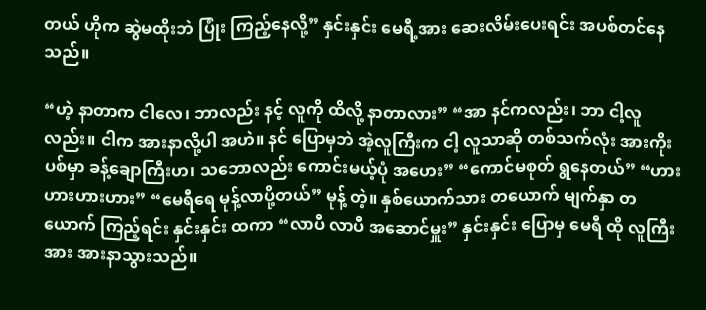တယ် ဟိုက ဆွဲမထိုးဘဲ ပြုံး ကြည့်နေလို့” နှင်းနှင်း မေရီ့အား ဆေးလိမ်းပေးရင်း အပစ်တင်နေသည်။

“ဟဲ့ နာတာက ငါလေ၊ ဘာလည်း နင့် လူကို ထိလို့ နာတာလား” “အာ နင်ကလည်း၊ ဘာ ငါ့လူလည်း။ ငါက အားနာလို့ပါ အဟဲ။ နင် ပြောမှဘဲ အဲ့လူကြီးက ငါ့ လူသာဆို တစ်သက်လုံး အားကိုးပစ်မှာ ခန့်ချောကြီးဟ၊ သဘောလည်း ကောင်းမယ့်ပုံ အဟေး” “ကောင်မစုတ် ရွနေတယ်” “ဟားဟားဟားဟား” “မေရီရေ မုန့်လာပို့တယ်” မုန့် တဲ့။ နှစ်ယောက်သား တယောက် မျက်နှာ တယောက် ကြည့်ရင်း နှင်းနှင်း ထကာ “လာပီ လာပီ အဆောင်မှူး” နှင်းနှင်း ပြောမှ မေရီ ထို လူကြီးအား အားနာသွားသည်။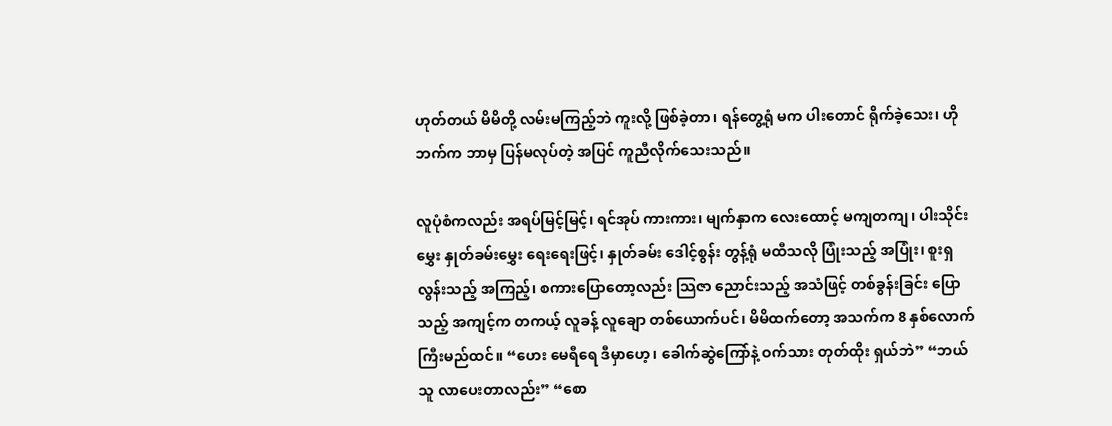ဟုတ်တယ် မိမိတို့ လမ်းမကြည့်ဘဲ ကူးလို့ ဖြစ်ခဲ့တာ၊ ရန်တွေ့ရုံ မက ပါးတောင် ရိုက်ခဲ့သေး၊ ဟိုဘက်က ဘာမှ ပြန်မလုပ်တဲ့ အပြင် ကူညီလိုက်သေးသည်။

လူပုံစံကလည်း အရပ်မြင့်မြင့်၊ ရင်အုပ် ကားကား၊ မျက်နှာက လေးထောင့် မကျတကျ၊ ပါးသိုင်းမွှေး နှုတ်ခမ်းမွှေး ရေးရေးဖြင့်၊ နှုတ်ခမ်း ဒေါင့်စွန်း တွန့်ရုံ မထီသလို ပြုံးသည့် အပြုံး၊ စူးရှလွန်းသည့် အကြည့်၊ စကားပြောတော့လည်း သြဇာ ညောင်းသည့် အသံဖြင့် တစ်ခွန်းခြင်း ပြောသည့် အကျင့်က တကယ့် လူခန့် လူချော တစ်ယောက်ပင်၊ မိမိထက်တော့ အသက်က 8 နှစ်လောက် ကြီးမည်ထင်။ “ဟေး မေရီရေ ဒီမှာဟေ့၊ ခေါက်ဆွဲကြော်နဲ့ ဝက်သား တုတ်ထိုး ရှယ်ဘဲ” “ဘယ်သူ လာပေးတာလည်း” “စော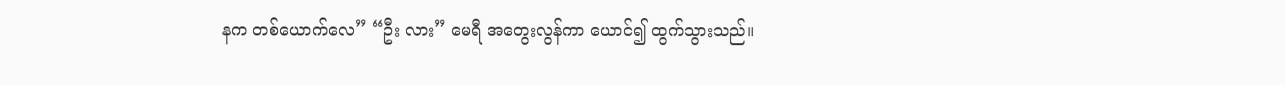နက တစ်ယောက်လေ” “ဦး လား” မေရီ အတွေးလွန်ကာ ယောင်၍ ထွက်သွားသည်။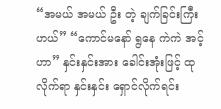“အမယ် အမယ် ဦး တဲ့ ချက်ခြင်းကြီးဟယ်” “ကောင်မနော် ရွနေ ကဲကဲ အင့်ဟာ” နှင်းနှင်းအား ခေါင်းအုံးဖြင့် ထုလိုက်ရာ နှင်းနှင်း ရှောင်လိုက်ရင်း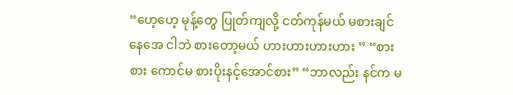“ဟေ့ဟေ့ မုန့်တွေ ပြုတ်ကျလို့ ငတ်ကုန်မယ် မစားချင်နေအေ ငါဘဲ စားတော့မယ် ဟားဟားဟားဟား ” “စားစား ကောင်မ စားပိုးနင့်အောင်စား” “ဘာလည်း နင်က မ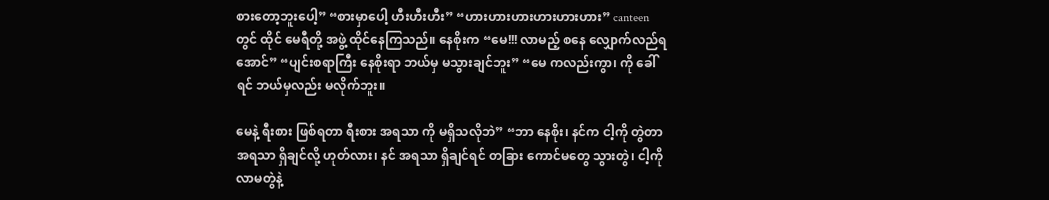စားတော့ဘူးပေါ့” “စားမှာပေါ့ ဟီးဟီးဟီး” “ဟားဟားဟားဟားဟားဟား” canteen တွင် ထိုင် မေရီတို့ အဖွဲ့ ထိုင်နေကြသည်။ နေစိုးက “မေ!!! လာမည့် စနေ လျှောက်လည်ရအောင်” “ပျင်းစရာကြီး နေစိုးရာ ဘယ်မှ မသွားချင်ဘူး” “မေ ကလည်းကွာ၊ ကို ခေါ်ရင် ဘယ်မှလည်း မလိုက်ဘူး။

မေနဲ့ ရီးစား ဖြစ်ရတာ ရီးစား အရသာ ကို မရှိသလိုဘဲ” “ဘာ နေစိုး၊ နင်က ငါ့ကို တွဲတာ အရသာ ရှိချင်လို့ ဟုတ်လား၊ နင် အရသာ ရှိချင်ရင် တခြား ကောင်မတွေ သွားတွဲ၊ ငါ့ကို လာမတွဲနဲ့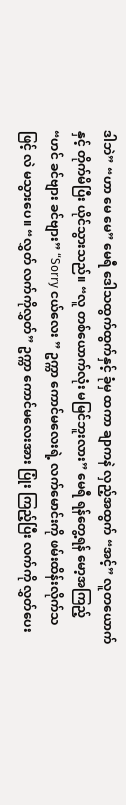ဒါဘဲ” “ဟာ မေ မေ” မေရီ ဒေါသထွက်ထွက်နှင့် ခုံမှ ထကာ ချာကနဲ လှည့်အထွက် “အင့်” လူတယောက်နှင့် တိုက်မိပြီး ယိုင်သွားသည်။ “လူ တစ်ယောက်လုံး မမြင်ဘူးလား” မေရီ ရန်တွေ့ရန် မော့အကြည့် “ဟင် ခင်ဗျား ခင်ဗျား” “Sorry ငယ်လေး ” ဥက္ကာ ကောင်မလေးရဲ့ လက်မောင်းကို ဖမ်းထိန်းလိုက်သဖြင့် လဲ မသွားပေ။ “လွှတ် လက်ကိုလွှတ်” ဥက္ကာ ကောင်မလေးအား ပြုံး ကြည့်ပြီး လက်ကို လွှတ်ပေး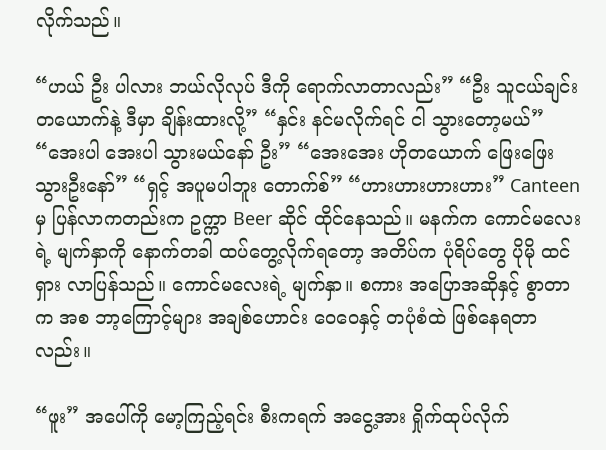လိုက်သည်။

“ဟယ် ဦး ပါလား ဘယ်လိုလုပ် ဒီကို ရောက်လာတာလည်း” “ဦး သူငယ်ချင်း တယောက်နဲ့ ဒီမှာ ချိန်းထားလို့” “နှင်း နင်မလိုက်ရင် ငါ သွားတော့မယ်” “အေးပါ အေးပါ သွားမယ်နော် ဦး” “အေးအေး ဟိုတယောက် ဖြေးဖြေး သွားဦးနော်” “ရှင့် အပူမပါဘူး တောက်စ်” “ဟားဟားဟားဟား” Canteen မှ ပြန်လာကတည်းက ဥက္ကာ Beer ဆိုင် ထိုင်နေသည်။ မနက်က ကောင်မလေးရဲ့ မျက်နှာကို နောက်တခါ ထပ်တွေ့လိုက်ရတော့ အတိပ်က ပုံရိပ်တွေ ပိုမို ထင်ရှား လာပြန်သည်။ ကောင်မလေးရဲ့ မျက်နှာ။ စကား အပြောအဆိုနှင့် စွာတာက အစ ဘာ့ကြောင့်များ အချစ်ဟောင်း ဝေဝေနှင့် တပုံစံထဲ ဖြစ်နေရတာလည်း။

“ဖူး” အပေါ်ကို မော့ကြည့်ရင်း စီးကရက် အငွေ့အား ရှိုက်ထုပ်လိုက်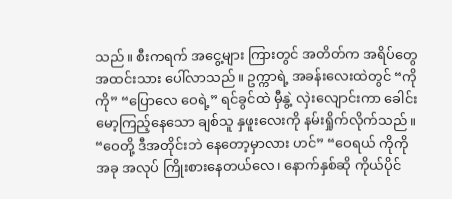သည်။ စီးကရက် အငွေ့များ ကြားတွင် အတိတ်က အရိပ်တွေ အထင်းသား ပေါ်လာသည်။ ဥက္ကာရဲ့ အခန်းလေးထဲတွင် “ကိုကို” “ပြောလေ ဝေရဲ့” ရင်ခွင်ထဲ မှီနွဲ့ လှဲးလျောင်းကာ ခေါင်းမော့ကြည့်နေသော ချစ်သူ နှဖူးလေးကို နမ်းရှိုက်လိုက်သည်။ “ဝေတို့ ဒီအတိုင်းဘဲ နေတော့မှာလား ဟင်” “ဝေရယ် ကိုကို အခု အလုပ် ကြိုးစားနေတယ်လေ၊ နောက်နှစ်ဆို ကိုယ်ပိုင်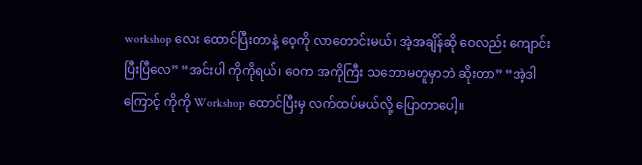workshop လေး ထောင်ပြီးတာနဲ့ ဝေ့ကို လာတောင်းမယ်၊ အဲ့အချိန်ဆို ဝေလည်း ကျောင်းပြီးပြီလေ” “အင်းပါ ကိုကိုရယ်၊ ဝေက အကိုကြီး သဘောမတူမှာဘဲ ဆိုးတာ” “အဲ့ဒါကြောင့် ကိုကို Workshop ထောင်ပြီးမှ လက်ထပ်မယ်လို့ ပြောတာပေါ့။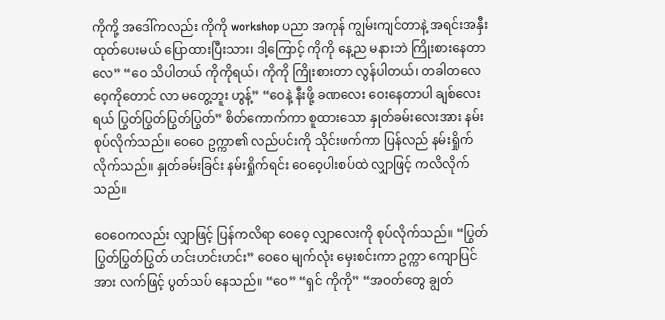ကိုကို့ အဒေါ်ကလည်း ကိုကို workshop ပညာ အကုန် ကျွမ်းကျင်တာနဲ့ အရင်းအနှီး ထုတ်ပေးမယ် ပြောထားပြီးသား၊ ဒါ့ကြောင့် ကိုကို နေ့ည မနားဘဲ ကြိုးစားနေတာလေ” “ဝေ သိပါတယ် ကိုကိုရယ်၊ ကိုကို ကြိုးစားတာ လွန်ပါတယ်၊ တခါတလေ ဝေ့ကိုတောင် လာ မတွေ့ဘူး ဟွန့်” “ဝေနဲ့ နီးဖို့ ခဏလေး ဝေးနေတာပါ ချစ်လေးရယ် ပြွတ်ပြွတ်ပြွတ်ပြွတ်” စိတ်ကောက်ကာ စူထားသော နှုတ်ခမ်းလေးအား နမ်းစုပ်လိုက်သည်။ ဝေဝေ ဥက္ကာ၏ လည်ပင်းကို သိုင်းဖက်ကာ ပြန်လည် နမ်းရှိုက်လိုက်သည်။ နှုတ်ခမ်းခြင်း နမ်းရှိုက်ရင်း ဝေဝေ့ပါးစပ်ထဲ လျှာဖြင့် ကလိလိုက်သည်။

ဝေဝေကလည်း လျှာဖြင့် ပြန်ကလိရာ ဝေဝေ့ လျှာလေးကို စုပ်လိုက်သည်။ “ပြွတ်ပြွတ်ပြွတ်ပြွတ် ဟင်းဟင်းဟင်း” ဝေဝေ မျက်လုံး မှေးစင်းကာ ဥက္ကာ ကျောပြင်အား လက်ဖြင့် ပွတ်သပ် နေသည်။ “ဝေ” “ရှင် ကိုကို” “အဝတ်တွေ ချွတ်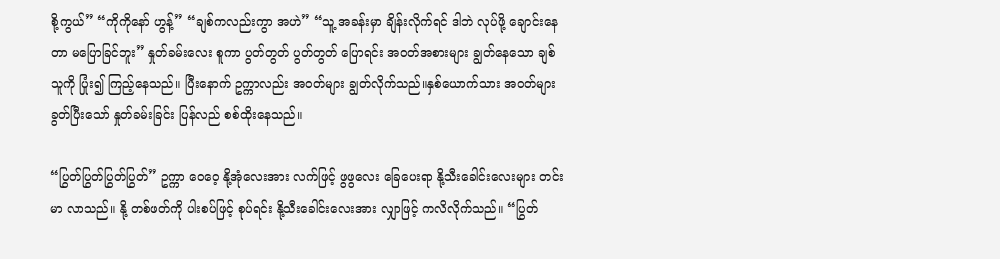စို့ကွယ်” “ကိုကိုနော် ဟွန့်” “ချစ်ကလည်းကွာ အဟဲ” “သူ့ အခန်းမှာ ချိန်းလိုက်ရင် ဒါဘဲ လုပ်ဖို့ ချောင်းနေတာ မပြောခြင်ဘူး” နှုတ်ခမ်းလေး စူကာ ပွတ်တွတ် ပွတ်တွတ် ပြောရင်း အဝတ်အစားများ ချွတ်နေသော ချစ်သူကို ပြုံး၍ ကြည့်နေသည်။ ပြီးနောက် ဥက္ကာလည်း အဝတ်များ ချွတ်လိုက်သည်။နှစ်ယောက်သား အဝတ်များ ခွတ်ပြီးသော် နှုတ်ခမ်းခြင်း ပြန်လည် စစ်ထိုးနေသည်။

“ပြွတ်ပြွတ်ပြွတ်ပြွတ်” ဥက္ကာ ဝေဝေ့ နို့အုံလေးအား လက်ဖြင့် ဖွဖွလေး ခြေပေးရာ နို့သီးခေါင်းလေးများ တင်းမာ လာသည်။ နို့ တစ်ဖတ်ကို ပါးစပ်ဖြင့် စုပ်ရင်း နို့သီးခေါင်းလေးအား လျှာဖြင့် ကလိလိုက်သည်။ “ပြွတ်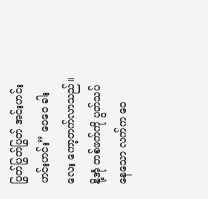ပြွတ်ပြွတ်ပြွတ် အင်းဟင်းဟင်းဟင်း” ဝေဝေ ခါးလေး ကော့တက်လာသည်။ နို့အုံ တစ်ဖက်ကို ပွတ်သပ်နေသော လက်က ဝေ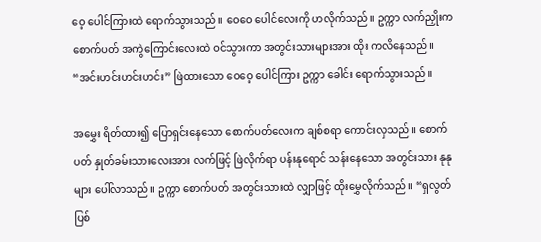ဝေ့ ပေါင်ကြားထဲ ရောက်သွားသည်။ ဝေဝေ ပေါင်လေးကို ဟလိုက်သည်။ ဥက္ကာ လက်ညှိုးက စောက်ပတ် အကွဲကြောင်းလေးထဲ ဝင်သွားကာ အတွင်းသားများအား ထိုး ကလိနေသည်။ “အင်းဟင်းဟင်းဟင်း” ဖြဲထားသော ဝေဝေ့ ပေါင်ကြား ဥက္ကာ ခေါင်း ရောက်သွားသည်။

အမွှေး ရိတ်ထား၍ ပြောရှင်းနေသော စောက်ပတ်လေးက ချစ်စရာ ကောင်းလှသည်။ စောက်ပတ် နှုတ်ခမ်းသားလေးအား လက်ဖြင့် ဖြဲလိုက်ရာ ပန်းနုရောင် သန်းနေသော အတွင်းသား နုနုများ ပေါ်လာသည်။ ဥက္ကာ စောက်ပတ် အတွင်းသားထဲ လျှာဖြင့် ထိုးမွှေလိုက်သည်။ “ရှလွတ် ပြစ်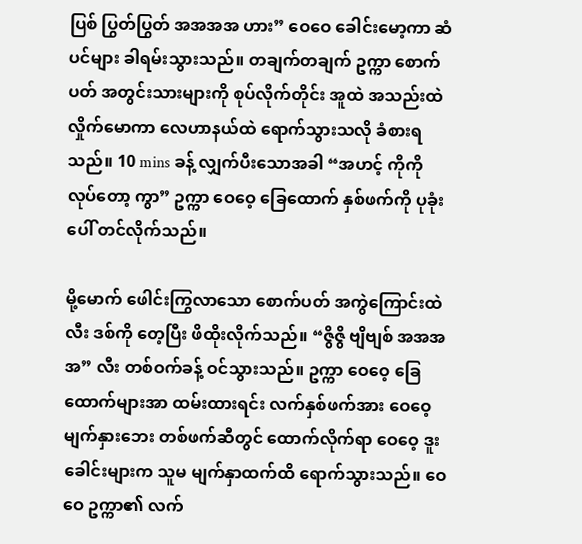ပြစ် ပြွတ်ပြွတ် အအအအ ဟား” ဝေဝေ ခေါင်းမော့ကာ ဆံပင်များ ခါရမ်းသွားသည်။ တချက်တချက် ဥက္ကာ စောက်ပတ် အတွင်းသားများကို စုပ်လိုက်တိုင်း အူထဲ အသည်းထဲ လှိုက်မောကာ လေဟာနယ်ထဲ ရောက်သွားသလို ခံစားရသည်။ 10 mins ခန့် လျှက်ပီးသောအခါ “အဟင့် ကိုကို လုပ်တော့ ကွာ” ဥက္ကာ ဝေဝေ့ ခြေထောက် နှစ်ဖက်ကို ပုခုံးပေါ် တင်လိုက်သည်။

မို့မောက် ဖေါင်းကြွလာသော စောက်ပတ် အကွဲကြောင်းထဲ လီး ဒစ်ကို တေ့ပြီး ဖိထိုးလိုက်သည်။ “ဇွိဇွိ ဗျိဗျစ် အအအအ” လီး တစ်ဝက်ခန့် ဝင်သွားသည်။ ဥက္ကာ ဝေဝေ့ ခြေထောက်များအာ ထမ်းထားရင်း လက်နှစ်ဖက်အား ဝေဝေ့ မျက်နှားဘေး တစ်ဖက်ဆီတွင် ထောက်လိုက်ရာ ဝေဝေ့ ဒူးခေါင်းများက သူမ မျက်နှာထက်ထိ ရောက်သွားသည်။ ဝေဝေ ဥက္ကာ၏ လက်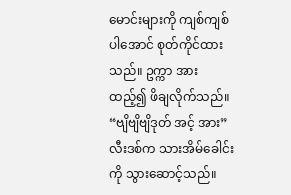မောင်းများကို ကျစ်ကျစ်ပါအောင် စုတ်ကိုင်ထားသည်။ ဥက္ကာ အားထည့်၍ ဖိချလိုက်သည်။ “ဗျိဗျိဗျိဒုတ် အင့် အား” လီးဒစ်က သားအိမ်ခေါင်းကို သွားဆောင့်သည်။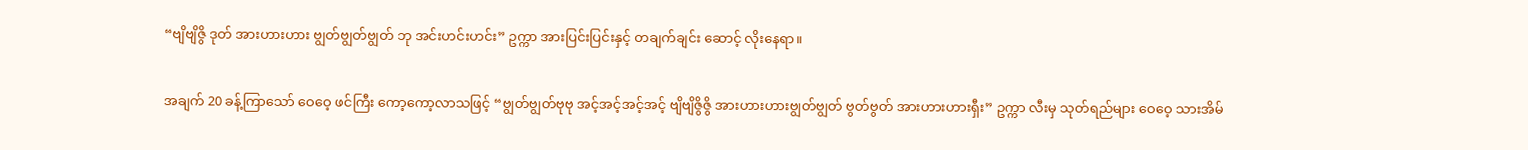“ဗျိဗျိဇွိ ဒုတ် အားဟားဟား ဗျွတ်ဗျွတ်ဗျွတ် ဘု အင်းဟင်းဟင်း” ဥက္ကာ အားပြင်းပြင်းနှင့် တချက်ချင်း ဆောင့် လိုးနေရာ။

အချက် 20 ခန့်ကြာသော် ဝေဝေ့ ဖင်ကြီး ကော့ကော့လာသဖြင့် “ဗျွတ်ဗျွတ်ဗုဗု အင့်အင့်အင့်အင့် ဗျိဗျိဇွိဇွိ အားဟားဟားဗျွတ်ဗျွတ် ဗွတ်ဗွတ် အားဟားဟားရှီး” ဥက္ကာ လီးမှ သုတ်ရည်များ ဝေဝေ့ သားအိမ်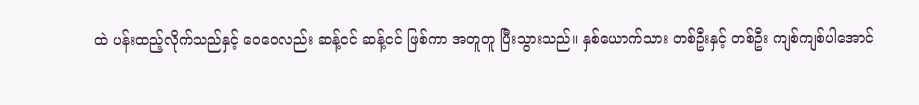ထဲ ပန်းထည့်လိုက်သည်နှင့် ဝေဝေလည်း ဆန့်ငင် ဆန့်ငင် ဖြစ်ကာ အတူတူ ပြီးသွားသည်။ နှစ်ယောက်သား တစ်ဦးနှင့် တစ်ဦး ကျစ်ကျစ်ပါအောင်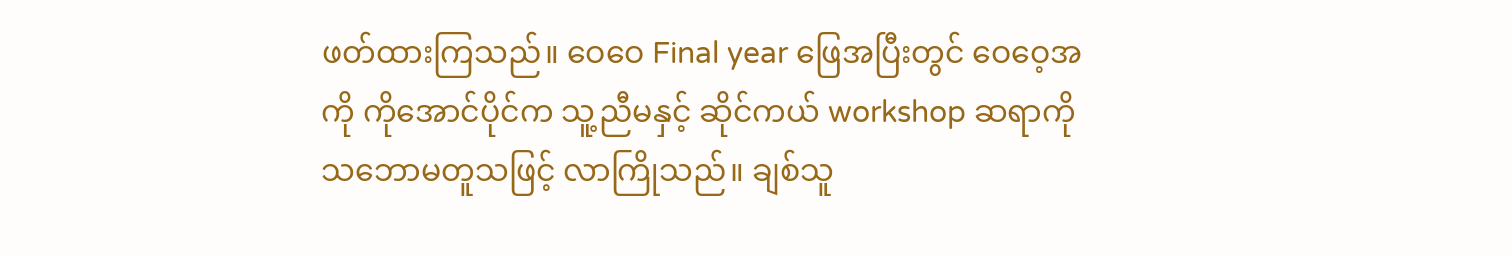ဖတ်ထားကြသည်။ ဝေဝေ Final year ဖြေအပြီးတွင် ဝေဝေ့အကို ကိုအောင်ပိုင်က သူ့ညီမနှင့် ဆိုင်ကယ် workshop ဆရာကို သဘောမတူသဖြင့် လာကြိုသည်။ ချစ်သူ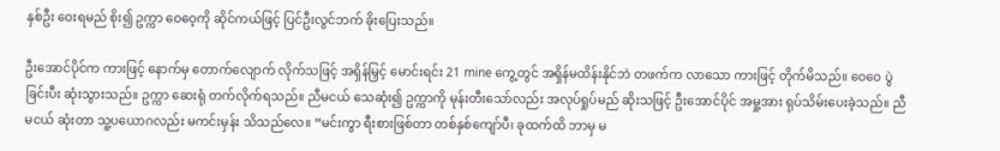နှစ်ဦး ဝေးရမည် စိုး၍ ဥက္ကာ ဝေဝေ့ကို ဆိုင်ကယ်ဖြင့် ပြင်ဦးလွင်ဘက် ခိုးပြေးသည်။

ဦးအောင်ပိုင်က ကားဖြင့် နောက်မှ တောက်လျောက် လိုက်သဖြင့် အရှိန်မြှင့် မောင်းရင်း 21 mine ကွေ့တွင် အရှိန်မထိန်းနိုင်ဘဲ တဖက်က လာသော ကားဖြင့် တိုက်မိသည်။ ဝေဝေ ပွဲခြင်းပီး ဆုံးသွားသည်။ ဥက္ကာ ဆေးရုံ တက်လိုက်ရသည်။ ညီမငယ် သေဆုံး၍ ဥက္ကာကို မုန်းတီးသော်လည်း အလုပ်ရှုပ်မည် ဆိုးသဖြင့် ဦးအောင်ပိုင် အမှု့အား ရုပ်သိမ်းပေးခဲ့သည်။ ညီမငယ် ဆုံးတာ သူ့ပယောဂလည်း မကင်းမှန်း သိသည်လေ။ “မင်းကွာ ရီးစားဖြစ်တာ တစ်နှစ်ကျော်ပီ၊ ခုထက်ထိ ဘာမှ မ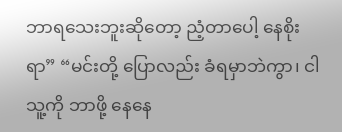ဘာရသေးဘူးဆိုတော့ ညံ့တာပေါ့ နေစိုး ရာ” “မင်းတို့ ပြောလည်း ခံရမှာဘဲကွာ၊ ငါ သူ့ကို ဘာဖို့ နေနေ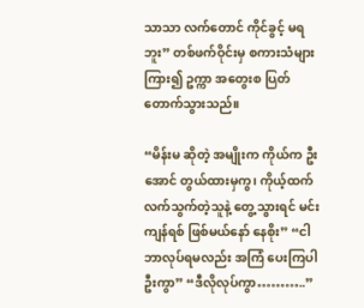သာသာ လက်တောင် ကိုင်ခွင့် မရဘူး” တစ်ဖက်ဝိုင်းမှ စကားသံများ ကြား၍ ဥက္ကာ အတွေးစ ပြတ်တောက်သွားသည်။

“မိန်းမ ဆိုတဲ့ အမျိုးက ကိုယ်က ဦးအောင် တွယ်ထားမှကွ၊ ကိုယ့်ထက် လက်သွက်တဲ့သူနဲ့ တွေ့သွားရင် မင်း ကျန်ရစ် ဖြစ်မယ်နော် နေစိုး” “ငါ ဘာလုပ်ရမလည်း အကြံ ပေးကြပါဦးကွာ” “ဒီလိုလုပ်ကွာ………..”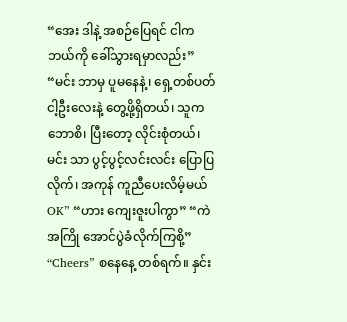“အေး ဒါနဲ့ အစဉ်ပြေရင် ငါက ဘယ်ကို ခေါ်သွားရမှာလည်း” “မင်း ဘာမှ ပူမနေနဲ့၊ ရှေ့တစ်ပတ် ငါ့ဦးလေးနဲ့ တွေ့ဖို့ရှိတယ်၊ သူက ဘောစိ၊ ပြီးတော့ လိုင်းစုံတယ်၊ မင်း သာ ပွင့်ပွင့်လင်းလင်း ပြောပြလိုက်၊ အကုန် ကူညီပေးလိမ့်မယ် OK” “ဟား ကျေးဇူးပါကွာ” “ကဲ အကြို အောင်ပွဲခံလိုက်ကြစို့” “Cheers” စနေနေ့ တစ်ရက်။ နှင်း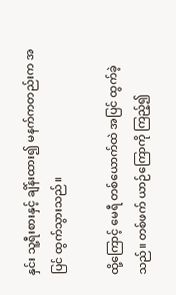နှင်း သူ့ရီးစားနှင့် ချိန်းထား၍ မနက်ကတည်းက အပြင် ထွက်သွားသည်။

ထို့ကြောင့် မေရီ တစ်ယောက်ထဲ အပြင် ထွက်ခဲ့သည်။ တစ်ဖက် ယာဉ်ကြောကို ကြည့်၍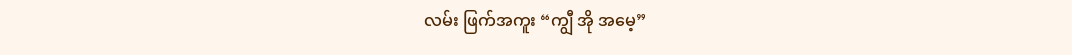လမ်း ဖြက်အကူး “ကျွီ အို အမေ့”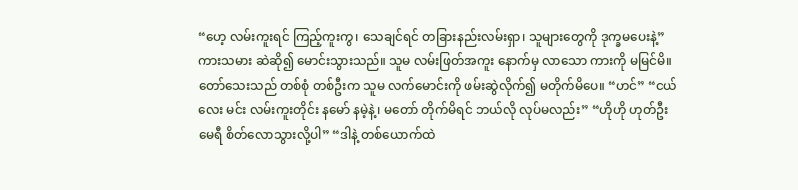“ဟေ့ လမ်းကူးရင် ကြည့်ကူးကွ၊ သေချင်ရင် တခြားနည်းလမ်းရှာ၊ သူများတွေကို ဒုက္ခမပေးနဲ့” ကားသမား ဆဲဆို၍ မောင်းသွားသည်။ သူမ လမ်းဖြတ်အကူး နောက်မှ လာသော ကားကို မမြင်မိ။ တော်သေးသည် တစ်စုံ တစ်ဦးက သူမ လက်မောင်းကို ဖမ်းဆွဲလိုက်၍ မတိုက်မိပေ။ “ဟင်” “ငယ်လေး မင်း လမ်းကူးတိုင်း နမော် နမဲ့နဲ့၊ မတော် တိုက်မိရင် ဘယ်လို လုပ်မလည်း” “ဟိုဟို ဟုတ်ဦး မေရီ စိတ်လောသွားလို့ပါ” “ဒါနဲ့ တစ်ယောက်ထဲ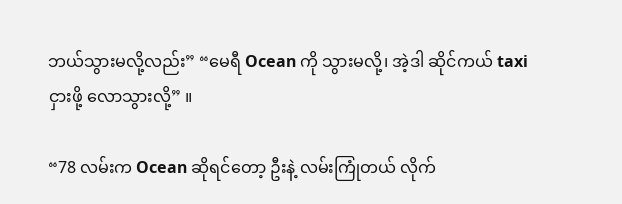ဘယ်သွားမလို့လည်း” “မေရီ Ocean ကို သွားမလို့၊ အဲ့ဒါ ဆိုင်ကယ် taxi ငှားဖို့ လောသွားလို့” ။

“78 လမ်းက Ocean ဆိုရင်တော့ ဦးနဲ့ လမ်းကြုံတယ် လိုက်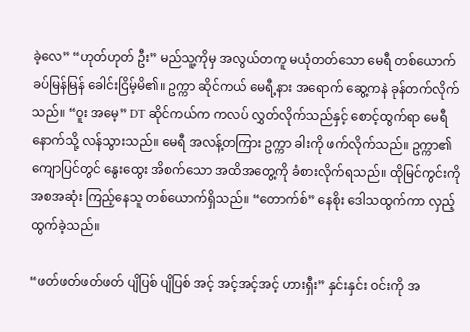ခဲ့လေ” “ဟုတ်ဟုတ် ဦး” မည်သူ့ကိုမှ အလွယ်တကူ မယုံတတ်သော မေရီ တစ်ယောက် ခပ်မြန်မြန် ခေါင်းငြိမ့်မိ၏။ ဥက္ကာ ဆိုင်ကယ် မေရီ့နား အရောက် ဆွေ့ကနဲ ခုန်တက်လိုက်သည်။ “ဝူး အမေ့” DT ဆိုင်ကယ်က ကလပ် လွှတ်လိုက်သည်နှင့် စောင့်ထွက်ရာ မေရီ နောက်သို့ လန်သွားသည်။ မေရီ အလန့်တကြား ဥက္ကာ ခါးကို ဖက်လိုက်သည်။ ဥက္ကာ၏ ကျောပြင်တွင် နွေးထွေး အိစက်သော အထိအတွေ့ကို ခံစားလိုက်ရသည်။ ထိုမြင်ကွင်းကို အစအဆုံး ကြည့်နေသူ တစ်ယောက်ရှိသည်။ “တောက်စ်” နေစိုး ဒေါသထွက်ကာ လှည့်ထွက်ခဲ့သည်။

“ဖတ်ဖတ်ဖတ်ဖတ် ပျိပြစ် ပျိပြစ် အင့် အင့်အင့်အင့် ဟားရှီး” နှင်းနှင်း ဝင်းကို အ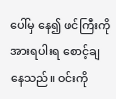ပေါ်မှ နေ၍ ဖင်ကြီးကို အားရပါးရ စောင့်ချနေသည်။ ဝင်းကို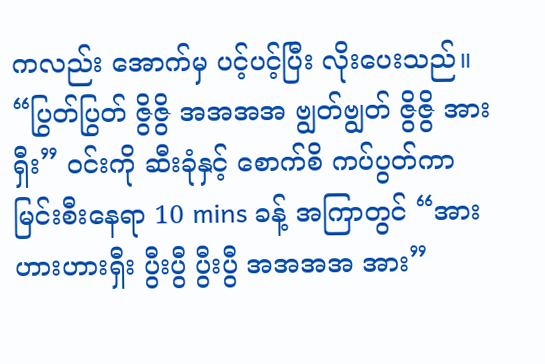ကလည်း အောက်မှ ပင့်ပင့်ပြီး လိုးပေးသည်။ “ပြွတ်ပြွတ် ဇွိဇွိ အအအအ ဗျွတ်ဗျွတ် ဇွိဇွိ အားရှီး” ဝင်းကို ဆီးခုံနှင့် စောက်စိ ကပ်ပွတ်ကာ မြင်းစီးနေရာ 10 mins ခန့် အကြာတွင် “အားဟားဟားရှီး ပွီးပွီ ပွီးပွီ အအအအ အား”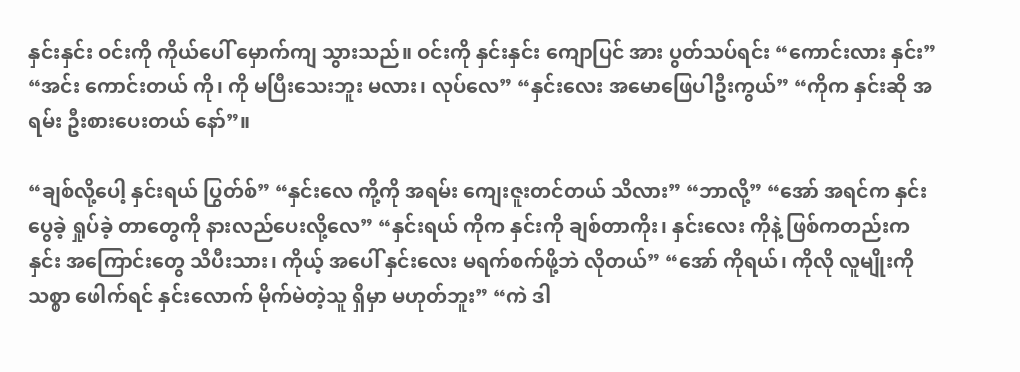နှင်းနှင်း ဝင်းကို ကိုယ်ပေါ် မှောက်ကျ သွားသည်။ ဝင်းကို နှင်းနှင်း ကျောပြင် အား ပွတ်သပ်ရင်း “ကောင်းလား နှင်း” “အင်း ကောင်းတယ် ကို၊ ကို မပြီးသေးဘူး မလား၊ လုပ်လေ” “နှင်းလေး အမောဖြေပါဦးကွယ်” “ကိုက နှင်းဆို အရမ်း ဦးစားပေးတယ် နော်”။

“ချစ်လို့ပေါ့ နှင်းရယ် ပြွတ်စ်” “နှင်းလေ ကို့ကို အရမ်း ကျေးဇူးတင်တယ် သိလား” “ဘာလို့” “အော် အရင်က နှင်း ပွေခဲ့ ရှုပ်ခဲ့ တာတွေကို နားလည်ပေးလို့လေ” “နှင်းရယ် ကိုက နှင်းကို ချစ်တာကိုး၊ နှင်းလေး ကိုနဲ့ ဖြစ်ကတည်းက နှင်း အကြောင်းတွေ သိပီးသား၊ ကိုယ့် အပေါ် နှင်းလေး မရက်စက်ဖို့ဘဲ လိုတယ်” “အော် ကိုရယ်၊ ကိုလို လူမျိုးကို သစ္စာ ဖေါက်ရင် နှင်းလောက် မိုက်မဲတဲ့သူ ရှိမှာ မဟုတ်ဘူး” “ကဲ ဒါ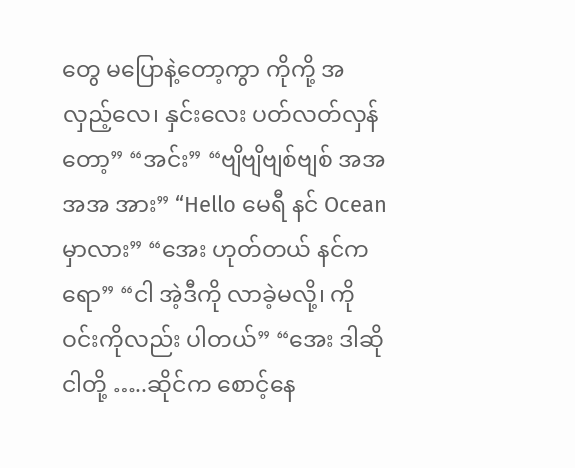တွေ မပြောနဲ့တော့ကွာ ကိုကို့ အလှည့်လေ၊ နှင်းလေး ပတ်လတ်လှန်တော့” “အင်း” “ဗျိဗျိဗျစ်ဗျစ် အအအအ အား” “Hello မေရီ နင် Ocean မှာလား” “အေး ဟုတ်တယ် နင်ကရော” “ငါ အဲ့ဒီကို လာခဲ့မလို့၊ ကိုဝင်းကိုလည်း ပါတယ်” “အေး ဒါဆို ငါတို့ …..ဆိုင်က စောင့်နေ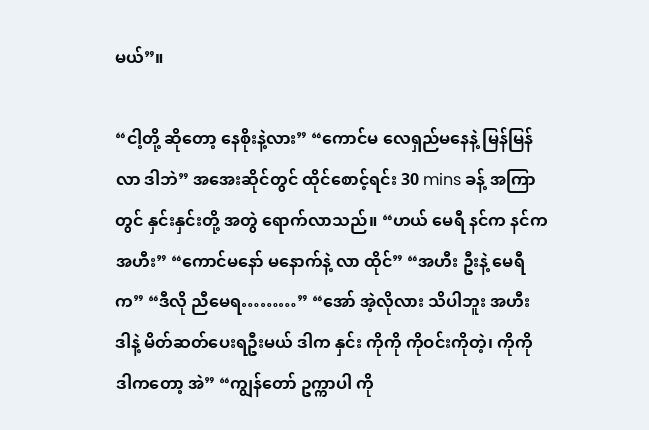မယ်”။

“ငါ့တို့ ဆိုတော့ နေစိုးနဲ့လား” “ကောင်မ လေရှည်မနေနဲ့ မြန်မြန်လာ ဒါဘဲ” အအေးဆိုင်တွင် ထိုင်စောင့်ရင်း 30 mins ခန့် အကြာတွင် နှင်းနှင်းတို့ အတွဲ ရောက်လာသည်။ “ဟယ် မေရီ နင်က နင်က အဟီး” “ကောင်မနော် မနောက်နဲ့ လာ ထိုင်” “အဟီး ဦးနဲ့ မေရီက” “ဒီလို ညီမေရ………” “အော် အဲ့လိုလား သိပါဘူး အဟီး ဒါနဲ့ မိတ်ဆတ်ပေးရဦးမယ် ဒါက နှင်း ကိုကို ကိုဝင်းကိုတဲ့၊ ကိုကို ဒါကတော့ အဲ” “ကျွန်တော် ဥက္ကာပါ ကို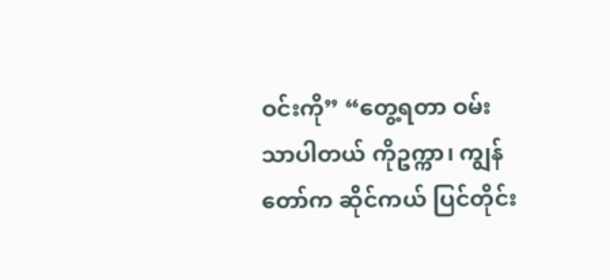ဝင်းကို” “တွေ့ရတာ ဝမ်းသာပါတယ် ကိုဥက္ကာ၊ ကျွန်တော်က ဆိုင်ကယ် ပြင်တိုင်း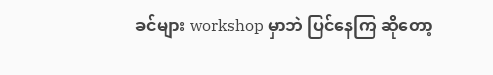ခင်များ workshop မှာဘဲ ပြင်နေကြ ဆိုတော့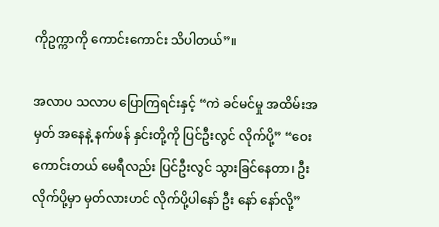ကိုဥက္ကာကို ကောင်းကောင်း သိပါတယ်”။

အလာပ သလာပ ပြောကြရင်းနှင့် “ကဲ ခင်မင်မှု အထိမ်းအမှတ် အနေနဲ့ နက်ဖန် နှင်းတို့ကို ပြင်ဦးလွင် လိုက်ပို့” “ဝေး ကောင်းတယ် မေရီလည်း ပြင်ဦးလွင် သွားခြင်နေတာ၊ ဦး လိုက်ပို့မှာ မှတ်လားဟင် လိုက်ပို့ပါနော် ဦး နော် နော်လို့”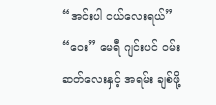“အင်းပါ ငယ်လေးရယ်” “ဝေး” မေရီ ဂျင်းပင် ဝမ်းဆတ်လေးနှင့် အရမ်း ချစ်ဖို့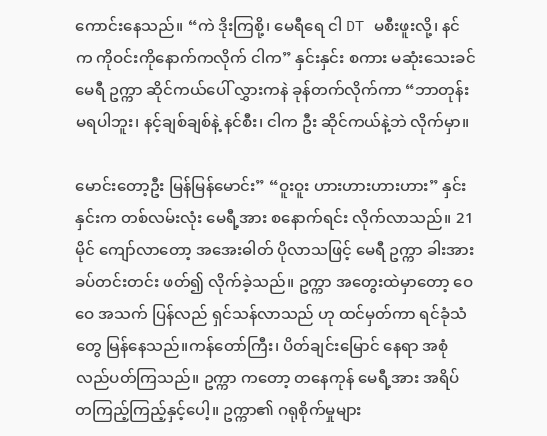ကောင်းနေသည်။ “ကဲ ဒိုးကြစို့၊ မေရီရေ ငါ DT မစီးဖူးလို့၊ နင်က ကိုဝင်းကိုနောက်ကလိုက် ငါက” နှင်းနှင်း စကား မဆုံးသေးခင် မေရီ ဥက္ကာ ဆိုင်ကယ်ပေါ် လွှားကနဲ ခုန်တက်လိုက်ကာ “ဘာတုန်း မရပါဘူး၊ နင့်ချစ်ချစ်နဲ့ နင်စီး၊ ငါက ဦး ဆိုင်ကယ်နဲ့ဘဲ လိုက်မှာ။

မောင်းတော့ဦး မြန်မြန်မောင်း” “ဝူးဝူး ဟားဟားဟားဟား” နှင်းနှင်းက တစ်လမ်းလုံး မေရီ့အား စနောက်ရင်း လိုက်လာသည်။ 21 မိုင် ကျော်လာတော့ အအေးဓါတ် ပိုလာသဖြင့် မေရီ ဥက္ကာ ခါးအား ခပ်တင်းတင်း ဖတ်၍ လိုက်ခဲ့သည်။ ဥက္ကာ အတွေးထဲမှာတော့ ဝေဝေ အသက် ပြန်လည် ရှင်သန်လာသည် ဟု ထင်မှတ်ကာ ရင်ခုံသံတွေ မြန်နေသည်။ကန်တော်ကြီး၊ ပိတ်ချင်းမြောင် နေရာ အစုံ လည်ပတ်ကြသည်။ ဥက္ကာ ကတော့ တနေကုန် မေရီ့အား အရိပ် တကြည့်ကြည့်နှင့်ပေါ့။ ဥက္ကာ၏ ဂရုစိုက်မှုများ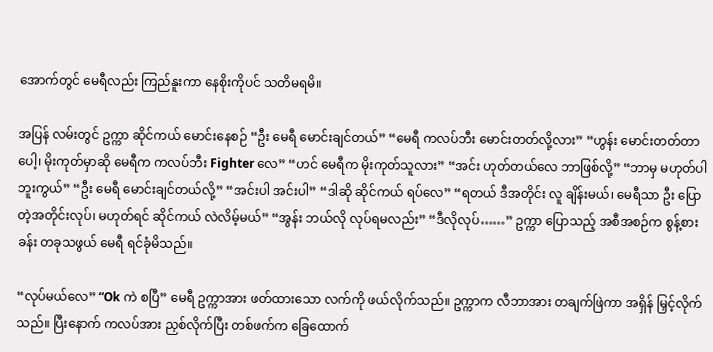အောက်တွင် မေရီလည်း ကြည်နူးကာ နေစိုးကိုပင် သတိမရမိ။

အပြန် လမ်းတွင် ဥက္ကာ ဆိုင်ကယ် မောင်းနေစဉ် “ဦး မေရီ မောင်းချင်တယ်” “မေရီ ကလပ်ဘီး မောင်းတတ်လို့လား” “ဟွန်း မောင်းတတ်တာပေါ့၊ မိုးကုတ်မှာဆို မေရီက ကလပ်ဘီး Fighter လေ” “ဟင် မေရီက မိုးကုတ်သူလား” “အင်း ဟုတ်တယ်လေ ဘာဖြစ်လို့” “ဘာမှ မဟုတ်ပါဘူးကွယ်” “ဦး မေရီ မောင်းချင်တယ်လို့” “အင်းပါ အင်းပါ” “ဒါဆို ဆိုင်ကယ် ရပ်လေ” “ရတယ် ဒီအတိုင်း လူ ချိန်းမယ်၊ မေရီသာ ဦး ပြောတဲ့အတိုင်းလုပ်၊ မဟုတ်ရင် ဆိုင်ကယ် လဲလိမ့်မယ်” “အွန်း ဘယ်လို လုပ်ရမလည်း” “ဒီလိုလုပ်……” ဥက္ကာ ပြောသည့် အစီအစဉ်က စွန့်စားခန်း တခုသဖွယ် မေရီ ရင်ခုံမိသည်။

“လုပ်မယ်လေ” “Ok ကဲ စပြီ” မေရီ ဥက္ကာအား ဖတ်ထားသော လက်ကို ဖယ်လိုက်သည်။ ဥက္ကာက လီဘာအား တချက်ဖြဲကာ အရှိန် မြှင့်လိုက်သည်။ ပြီးနောက် ကလပ်အား ညှစ်လိုက်ပြီး တစ်ဖက်က ခြေထောက်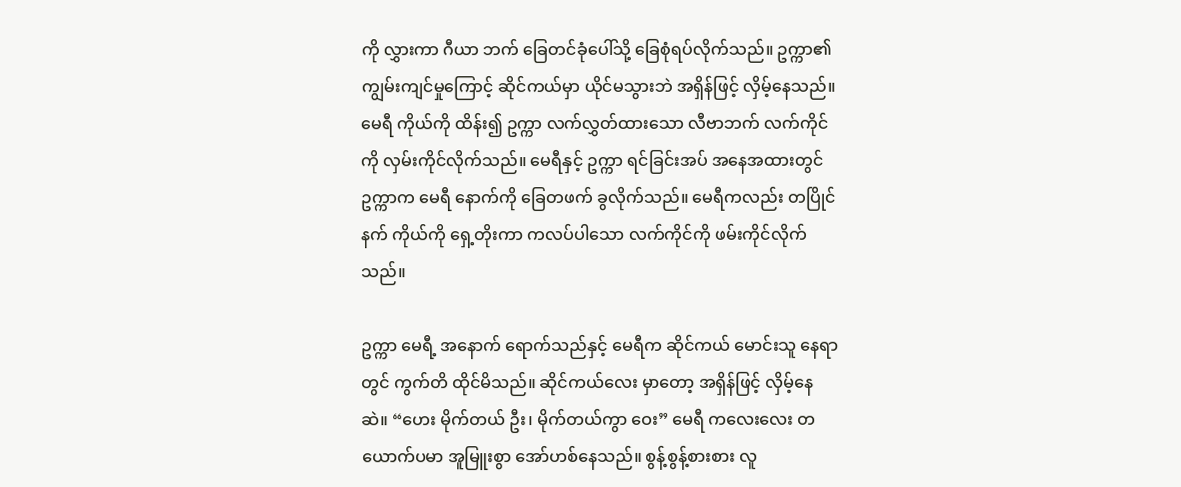ကို လွှားကာ ဂီယာ ဘက် ခြေတင်ခုံပေါ်သို့ ခြေစုံရပ်လိုက်သည်။ ဥက္ကာ၏ ကျွမ်းကျင်မှုကြောင့် ဆိုင်ကယ်မှာ ယိုင်မသွားဘဲ အရှိန်ဖြင့် လှိမ့်နေသည်။ မေရီ ကိုယ်ကို ထိန်း၍ ဥက္ကာ လက်လွှတ်ထားသော လီဗာဘက် လက်ကိုင်ကို လှမ်းကိုင်လိုက်သည်။ မေရီနှင့် ဥက္ကာ ရင်ခြင်းအပ် အနေအထားတွင် ဥက္ကာက မေရီ နောက်ကို ခြေတဖက် ခွလိုက်သည်။ မေရီကလည်း တပြိုင်နက် ကိုယ်ကို ရှေ့တိုးကာ ကလပ်ပါသော လက်ကိုင်ကို ဖမ်းကိုင်လိုက်သည်။

ဥက္ကာ မေရီ့ အနောက် ရောက်သည်နှင့် မေရီက ဆိုင်ကယ် မောင်းသူ နေရာတွင် ကွက်တိ ထိုင်မိသည်။ ဆိုင်ကယ်လေး မှာတော့ အရှိန်ဖြင့် လှိမ့်နေဆဲ။ “ဟေး မိုက်တယ် ဦး၊ မိုက်တယ်ကွာ ဝေး” မေရီ ကလေးလေး တယောက်ပမာ အူမြူးစွာ အော်ဟစ်နေသည်။ စွန့်စွန့်စားစား လူ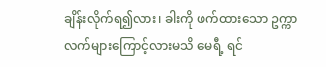ချိန်းလိုက်ရ၍လား၊ ခါးကို ဖက်ထားသော ဥက္ကာ လက်များကြောင့်လားမသိ မေရီ့ ရင်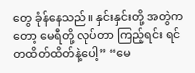တွေ ခုံန်နေသည်။ နှင်းနှင်းတို့ အတွဲကတော့ မေရီတို့ လုပ်တာ ကြည့်ရင်း ရင် တထိတ်ထိတ်နဲ့ပေါ့” “မေ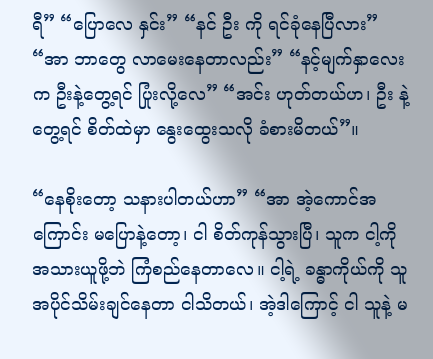ရီ” “ပြောလေ နှင်း” “နင် ဦး ကို ရင်ခုံနေပြီလား” “အာ ဘာတွေ လာမေးနေတာလည်း” “နင့်မျက်နှာလေးက ဦးနဲ့တွေ့ရင် ပြုံးလို့လေ” “အင်း ဟုတ်တယ်ဟ၊ ဦး နဲ့ တွေ့ရင် စိတ်ထဲမှာ နွေးထွေးသလို ခံစားမိတယ်”။

“နေစိုးတော့ သနားပါတယ်ဟာ” “အာ အဲ့ကောင်အကြောင်း မပြောနဲ့တော့၊ ငါ စိတ်ကုန်သွားပြီ၊ သူက ငါ့ကို အသားယူဖို့ဘဲ ကြံစည်နေတာလေ။ ငါ့ရဲ့ ခန္ဓာကိုယ်ကို သူ အပိုင်သိမ်းချင်နေတာ ငါသိတယ်၊ အဲ့ဒါကြောင့် ငါ သူနဲ့ မ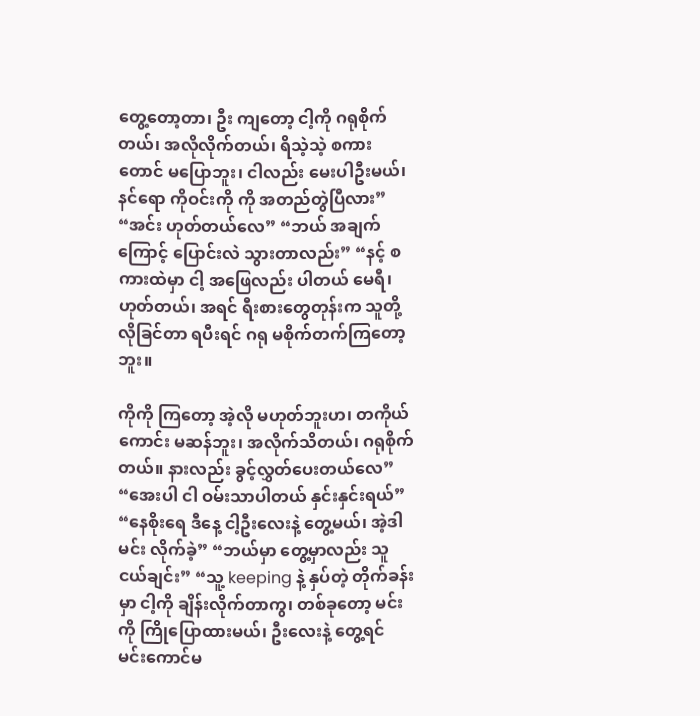တွေ့တော့တာ၊ ဦး ကျတော့ ငါ့ကို ဂရုစိုက်တယ်၊ အလိုလိုက်တယ်၊ ရိသဲ့သဲ့ စကားတောင် မပြောဘူး၊ ငါလည်း မေးပါဦးမယ်၊ နင်ရော ကိုဝင်းကို ကို အတည်တွဲပြီလား” “အင်း ဟုတ်တယ်လေ” “ဘယ် အချက်ကြောင့် ပြောင်းလဲ သွားတာလည်း” “နင့် စကားထဲမှာ ငါ့ အဖြေလည်း ပါတယ် မေရီ၊ ဟုတ်တယ်၊ အရင် ရီးစားတွေတုန်းက သူတို့ လိုခြင်တာ ရပီးရင် ဂရု မစိုက်တက်ကြတော့ဘူး။

ကိုကို ကြတော့ အဲ့လို မဟုတ်ဘူးဟ၊ တကိုယ်ကောင်း မဆန်ဘူး၊ အလိုက်သိတယ်၊ ဂရုစိုက်တယ်။ နားလည်း ခွင့်လွှတ်ပေးတယ်လေ” “အေးပါ ငါ ဝမ်းသာပါတယ် နှင်းနှင်းရယ်” “နေစိုးရေ ဒီနေ့ ငါ့ဦးလေးနဲ့ တွေ့မယ်၊ အဲ့ဒါ မင်း လိုက်ခဲ့” “ဘယ်မှာ တွေ့မှာလည်း သူငယ်ချင်း” “သူ့ keeping နဲ့ နှပ်တဲ့ တိုက်ခန်းမှာ ငါ့ကို ချိန်းလိုက်တာကွ၊ တစ်ခုတော့ မင်းကို ကြိုပြောထားမယ်၊ ဦးလေးနဲ့ တွေ့ရင် မင်းကောင်မ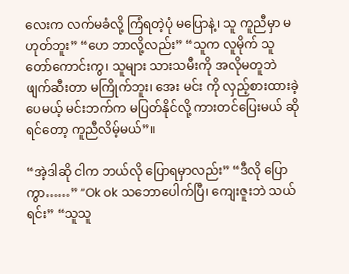လေးက လက်မခံလို့ ကြံရတဲ့ပုံ မပြောနဲ့၊ သူ ကူညီမှာ မဟုတ်ဘူး” “ဟေ ဘာလို့လည်း” “သူက လူမိုက် သူတော်ကောင်းကွ၊ သူများ သားသမီးကို အလိုမတူဘဲ ဖျက်ဆီးတာ မကြိုက်ဘူး၊ အေး မင်း ကို လှည့်စားထားခဲ့ပေမယ့် မင်းဘက်က မပြတ်နိုင်လို့ ကားတင်ပြေးမယ် ဆိုရင်တော့ ကူညီလိမ့်မယ်”။

“အဲ့ဒါဆို ငါက ဘယ်လို ပြောရမှာလည်း” “ဒီလို ပြောကွာ……” “Ok ok သဘောပေါက်ပြီ၊ ကျေးဇူးဘဲ သယ်ရင်း” “သူသူ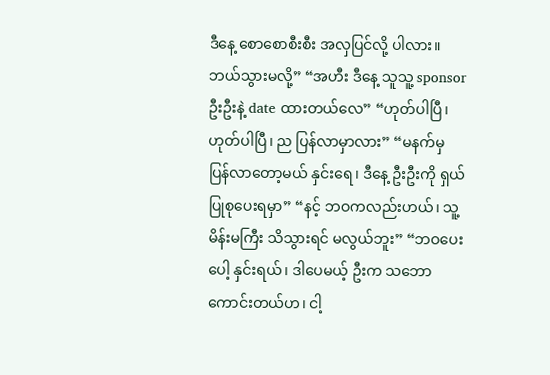ဒီနေ့ စောစောစီးစီး အလှပြင်လို့ ပါလား။ ဘယ်သွားမလို့” “အဟီး ဒီနေ့ သူသူ့ sponsor ဦးဦးနဲ့ date ထားတယ်လေ” “ဟုတ်ပါပြီ၊ ဟုတ်ပါပြီ၊ ည ပြန်လာမှာလား” “မနက်မှ ပြန်လာတော့မယ် နှင်းရေ၊ ဒီနေ့ ဦးဦးကို ရှယ် ပြုစုပေးရမှာ” “နင့် ဘဝကလည်းဟယ်၊ သူ့ မိန်းမကြီး သိသွားရင် မလွယ်ဘူး” “ဘဝပေးပေါ့ နှင်းရယ်၊ ဒါပေမယ့် ဦးက သဘောကောင်းတယ်ဟ၊ ငါ့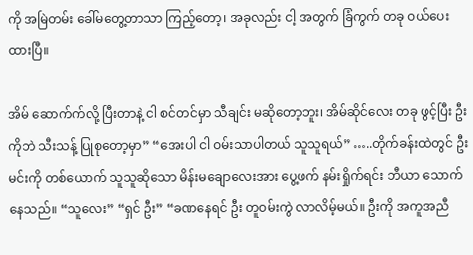ကို အမြဲတမ်း ခေါ်မတွေ့တာသာ ကြည့်တော့၊ အခုလည်း ငါ့ အတွက် ခြံကွက် တခု ဝယ်ပေးထားပြီ။

အိမ် ဆောက်က်လို့ ပြီးတာနဲ့ ငါ စင်တင်မှာ သီချင်း မဆိုတော့ဘူး၊ အိမ်ဆိုင်လေး တခု ဖွင့်ပြီး ဦးကိုဘဲ သီးသန့် ပြုစုတော့မှာ” “အေးပါ ငါ ဝမ်းသာပါတယ် သူသူရယ်” …..တိုက်ခန်းထဲတွင် ဦးမင်းကို တစ်ယောက် သူသူဆိုသော မိန်းမချောလေးအား ပွေ့ဖက် နမ်းရှိုက်ရင်း ဘီယာ သောက်နေသည်။ “သူလေး” “ရှင် ဦး” “ခဏနေရင် ဦး တူဝမ်းကွဲ လာလိမ့်မယ်။ ဦးကို အကူအညီ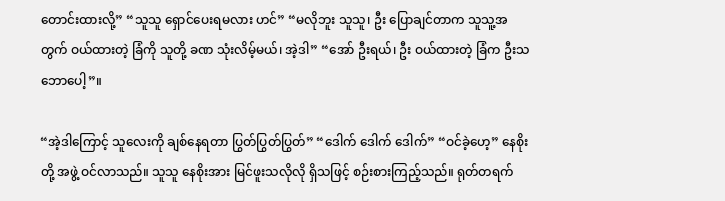တောင်းထားလို့” “သူသူ ရှောင်ပေးရမလား ဟင်” “မလိုဘူး သူသူ၊ ဦး ပြောချင်တာက သူသူ့အတွက် ဝယ်ထားတဲ့ ခြံကို သူတို့ ခဏ သုံးလိမ့်မယ်၊ အဲ့ဒါ” “အော် ဦးရယ်၊ ဦး ဝယ်ထားတဲ့ ခြံက ဦးသဘောပေါ့”။

“အဲ့ဒါကြောင့် သူလေးကို ချစ်နေရတာ ပြွတ်ပြွတ်ပြွတ်” “ဒေါက် ဒေါက် ဒေါက်” “ဝင်ခဲ့ဟေ့” နေစိုးတို့ အဖွဲ့ ဝင်လာသည်။ သူသူ နေစိုးအား မြင်ဖူးသလိုလို ရှိသဖြင့် စဉ်းစားကြည့်သည်။ ရုတ်တရက်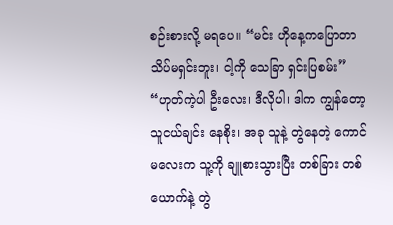စဉ်းစားလို့ မရပေ။ “မင်း ဟိုနေ့ကပြောတာ သိပ်မရှင်းဘူး၊ ငါ့ကို သေခြာ ရှင်းပြစမ်း” “ဟုတ်ကဲ့ပါ ဦးလေး၊ ဒီလိုပါ၊ ဒါက ကျွန်တော့ သူငယ်ချင်း နေစိုး၊ အခု သူနဲ့ တွဲနေတဲ့ ကောင်မလေးက သူ့ကို ချူစားသွားပြီး တစ်ခြား တစ်ယောက်နဲ့ တွဲ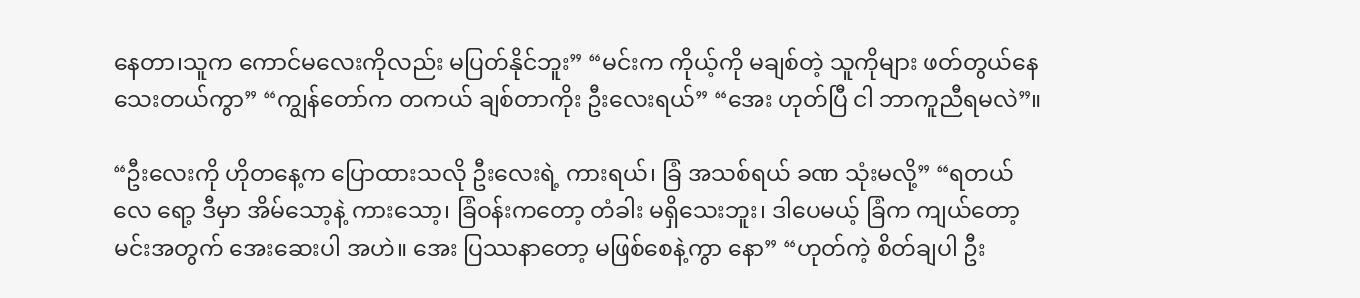နေတာ၊သူက ကောင်မလေးကိုလည်း မပြတ်နိုင်ဘူး” “မင်းက ကိုယ့်ကို မချစ်တဲ့ သူကိုများ ဖတ်တွယ်နေသေးတယ်ကွာ” “ကျွန်တော်က တကယ် ချစ်တာကိုး ဦးလေးရယ်” “အေး ဟုတ်ပြီ ငါ ဘာကူညီရမလဲ”။

“ဦးလေးကို ဟိုတနေ့က ပြောထားသလို ဦးလေးရဲ့ ကားရယ်၊ ခြံ အသစ်ရယ် ခဏ သုံးမလို့” “ရတယ်လေ ရော့ ဒီမှာ အိမ်သော့နဲ့ ကားသော့၊ ခြံဝန်းကတော့ တံခါး မရှိသေးဘူး၊ ဒါပေမယ့် ခြံက ကျယ်တော့ မင်းအတွက် အေးဆေးပါ အဟဲ။ အေး ပြဿနာတော့ မဖြစ်စေနဲ့ကွာ နော” “ဟုတ်ကဲ့ စိတ်ချပါ ဦး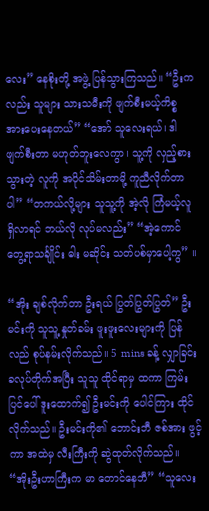လေး” နေစိုးတို့ အဖွဲ့ ပြန်သွားကြသည်။ “ဦးကလည်း သူများ သားသမီးကို ဖျက်စီးမယ့်ကိစ္စ အားပေးနေတယ်” “အော် သူလေးရယ်၊ ဒါ ဖျက်စီးတာ မဟုတ်ဘူးလေကွာ၊ သူ့ကို လှည့်စားသွားတဲ့ လူကို အပိုင်သိမ်းတာမို့ ကူညီလိုက်တာပါ” “တကယ်လို့များ သူသူ့ကို အဲ့လို ကြံမယ့်လူ ရှိလာရင် ဘယ်လို လုပ်မလည်း” “အဲ့ကောင် တွေ့ရာသင်္ချိုင်း ဓါး မဆိုင်း သတ်ပစ်မှာပေါ့ကွ” ။

“အိုး ချစ်လိုက်တာ ဦးရယ် ပြွတ်ပြွတ်ပြွတ်” ဦးမင်းကို သူသူ့ နှုတ်ခမ်း ဖူးဖူးလေးများကို ပြန်လည် စုပ်နမ်းလိုက်သည်။ 5 mins ခန့် လျှာခြင်း ခလုပ်တိုက်အပြီး သူသူ ထိုင်ရာမှ ထကာ ကြမ်းပြင်ပေါ် ဒူးထောက်၍ ဦးမင်းကို ပေါင်ကြား ထိုင်လိုက်သည်။ ဦးမင်းကို၏ ဘောင်းဘီ ဇစ်အား ဖွင့်ကာ အထဲမှ လီးကြီးကို ဆွဲထုတ်လိုက်သည်။ “အိုးဦးဟာကြီးက မာ တောင်နေဘီ” “သူလေး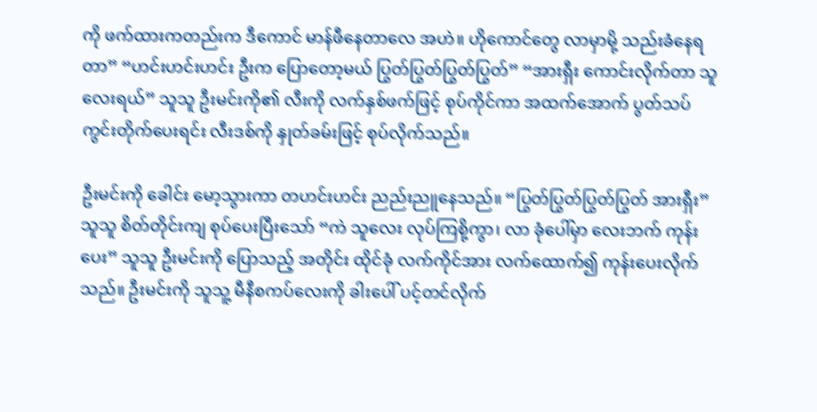ကို ဖက်ထားကတည်းက ဒီကောင် မာန်ဖီနေတာလေ အဟဲ။ ဟိုကောင်တွေ လာမှာမို့ သည်းခံနေရတာ” “ဟင်းဟင်းဟင်း ဦးက ပြောတော့မယ် ပြွတ်ပြွတ်ပြွတ်ပြွတ်” “အားရှီး ကောင်းလိုက်တာ သူလေးရယ်” သူသူ ဦးမင်းကို၏ လီးကို လက်နှစ်ဖက်ဖြင့် စုပ်ကိုင်ကာ အထက်အောက် ပွတ်သပ် ကွင်းတိုက်ပေးရင်း လီးဒစ်ကို နှုတ်ခမ်းဖြင့် စုပ်လိုက်သည်။

ဦးမင်းကို ခေါင်း မော့သွားကာ တဟင်းဟင်း ညည်းညူနေသည်။ “ပြွတ်ပြွတ်ပြွတ်ပြွတ် အားရှီး” သူသူ စိတ်တိုင်းကျ စုပ်ပေးပြီးသော် “ကဲ သူလေး လုပ်ကြစို့ကွာ၊ လာ ခုံပေါ်မှာ လေးဘက် ကုန်းပေး” သူသူ ဦးမင်းကို ပြောသည့် အတိုင်း ထိုင်ခုံ လက်ကိုင်အား လက်ထောက်၍ ကုန်းပေးလိုက်သည်။ ဦးမင်းကို သူသူ့ မီနီစကပ်လေးကို ခါးပေါ် ပင့်တင်လိုက်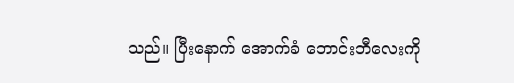သည်။ ပြီးနောက် အောက်ခံ ဘောင်းဘီလေးကို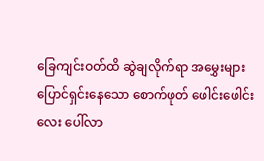ခြေကျင်းဝတ်ထိ ဆွဲချလိုက်ရာ အမွှေးများ ပြောင်ရှင်းနေသော စောက်ဖုတ် ဖေါင်းဖေါင်းလေး ပေါ်လာ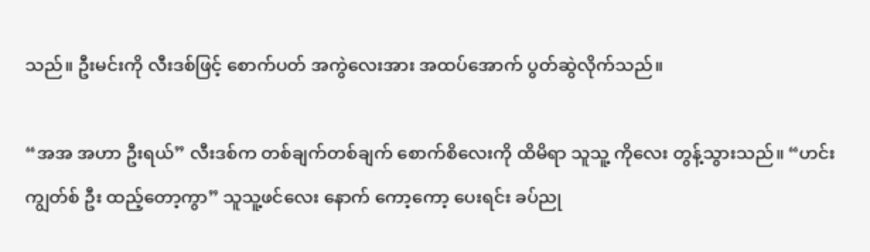သည်။ ဦးမင်းကို လီးဒစ်ဖြင့် စောက်ပတ် အကွဲလေးအား အထပ်အောက် ပွတ်ဆွဲလိုက်သည်။

“အအ အဟာ ဦးရယ်” လီးဒစ်က တစ်ချက်တစ်ချက် စောက်စိလေးကို ထိမိရာ သူသူ့ ကိုလေး တွန့်သွားသည်။ “ဟင်း ကျွတ်စ် ဦး ထည့်တော့ကွာ” သူသူ့ဖင်လေး နောက် ကော့ကော့ ပေးရင်း ခပ်ညု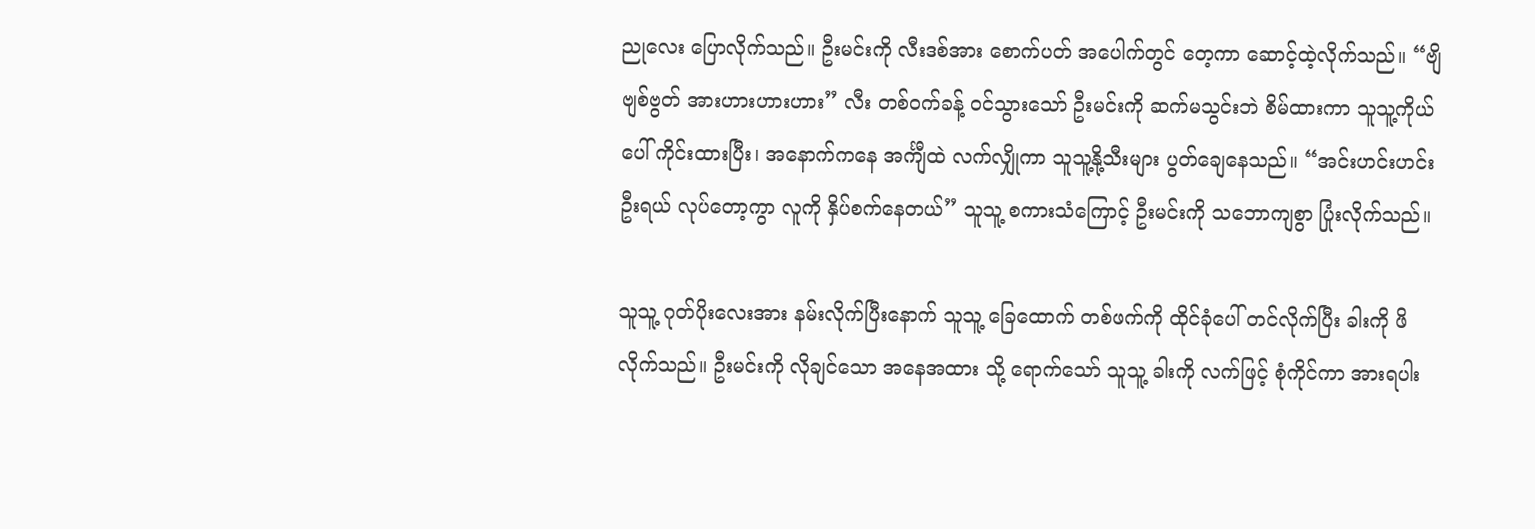ညုလေး ပြောလိုက်သည်။ ဦးမင်းကို လီးဒစ်အား စောက်ပတ် အပေါက်တွင် တေ့ကာ ဆောင့်ထဲ့လိုက်သည်။ “ဗျိဗျစ်ဗွတ် အားဟားဟားဟား” လီး တစ်ဝက်ခန့် ဝင်သွားသော် ဦးမင်းကို ဆက်မသွင်းဘဲ စိမ်ထားကာ သူသူ့ကိုယ်ပေါ် ကိုင်းထားပြီး၊ အနောက်ကနေ အင်္ကျီထဲ လက်လျှိုကာ သူသူ့နို့သီးများ ပွတ်ချေနေသည်။ “အင်းဟင်းဟင်း ဦးရယ် လုပ်တော့ကွာ လူကို နှိပ်စက်နေတယ်” သူသူ့ စကားသံကြောင့် ဦးမင်းကို သဘောကျစွာ ပြုံးလိုက်သည်။

သူသူ့ ဂုတ်ပိုးလေးအား နမ်းလိုက်ပြီးနောက် သူသူ့ ခြေထောက် တစ်ဖက်ကို ထိုင်ခုံပေါ် တင်လိုက်ပြီး ခါးကို ဖိလိုက်သည်။ ဦးမင်းကို လိုချင်သော အနေအထား သို့ ရောက်သော် သူသူ့ ခါးကို လက်ဖြင့် စုံကိုင်ကာ အားရပါး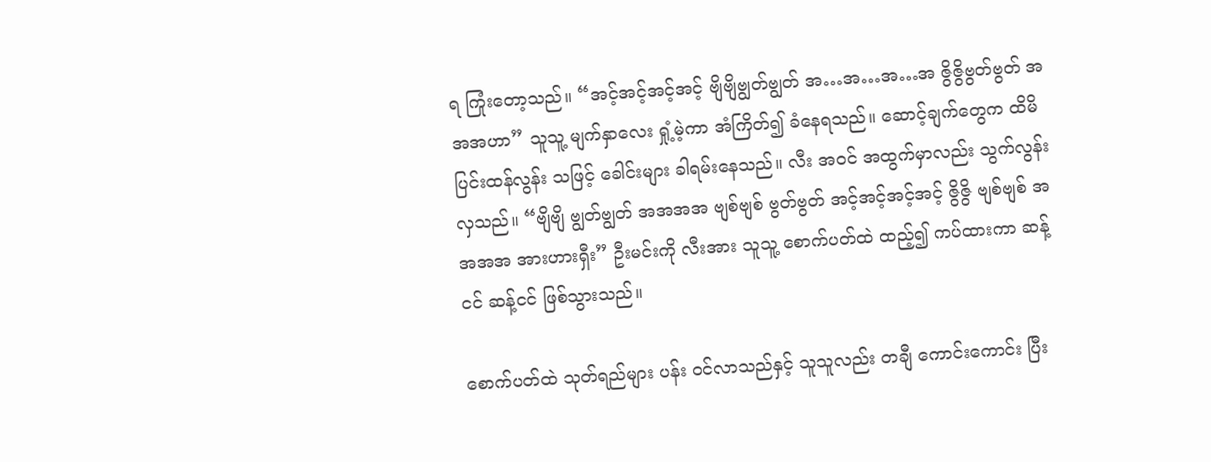ရ ကြုံးတော့သည်။ “အင့်အင့်အင့်အင့် ဗျိဗျိဗျွတ်ဗျွတ် အ…အ…အ…အ ဇွိဇွိဗွတ်ဗွတ် အအအဟာ” သူသူ့ မျက်နှာလေး ရှုံ့မဲ့ကာ အံကြိတ်၍ ခံနေရသည်။ ဆောင့်ချက်တွေက ထိမိ ပြင်းထန်လွန်း သဖြင့် ခေါင်းများ ခါရမ်းနေသည်။ လီး အဝင် အထွက်မှာလည်း သွက်လွန်းလှသည်။ “ဗျိဗျိ ဗျွတ်ဗျွတ် အအအအ ဗျစ်ဗျစ် ဗွတ်ဗွတ် အင့်အင့်အင့်အင့် ဇွိဇွိ ဗျစ်ဗျစ် အအအအ အားဟားရှီး” ဦးမင်းကို လီးအား သူသူ့ စောက်ပတ်ထဲ ထည့်၍ ကပ်ထားကာ ဆန့်ငင် ဆန့်ငင် ဖြစ်သွားသည်။

စောက်ပတ်ထဲ သုတ်ရည်များ ပန်း ဝင်လာသည်နှင့် သူသူလည်း တချီ ကောင်းကောင်း ပြီး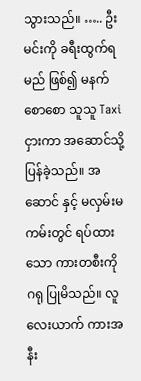သွားသည်။ ….. ဦးမင်းကို ခရီးထွက်ရမည် ဖြစ်၍ မနက် စောစော သူသူ Taxi ငှားကာ အဆောင်သို့ ပြန်ခဲ့သည်။ အဆောင် နှင့် မလှမ်းမကမ်းတွင် ရပ်ထားသော ကားတစီးကို ဂရု ပြုမိသည်။ လူ လေးယာက် ကားအနီး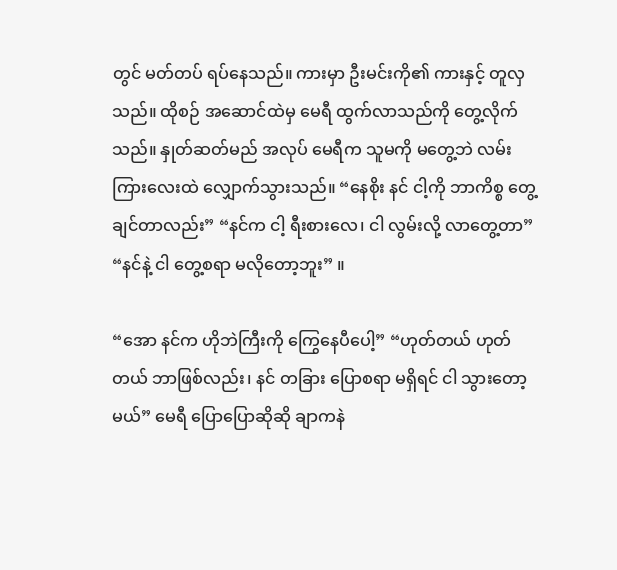တွင် မတ်တပ် ရပ်နေသည်။ ကားမှာ ဦးမင်းကို၏ ကားနှင့် တူလှသည်။ ထိုစဉ် အဆောင်ထဲမှ မေရီ ထွက်လာသည်ကို တွေ့လိုက်သည်။ နှုတ်ဆတ်မည် အလုပ် မေရီက သူမကို မတွေ့ဘဲ လမ်းကြားလေးထဲ လျှောက်သွားသည်။ “နေစိုး နင် ငါ့ကို ဘာကိစ္စ တွေ့ချင်တာလည်း” “နင်က ငါ့ ရီးစားလေ၊ ငါ လွမ်းလို့ လာတွေ့တာ” “နင်နဲ့ ငါ တွေ့စရာ မလိုတော့ဘူး” ။

“အော နင်က ဟိုဘဲကြီးကို ကြွေနေပီပေါ့” “ဟုတ်တယ် ဟုတ်တယ် ဘာဖြစ်လည်း၊ နင် တခြား ပြောစရာ မရှိရင် ငါ သွားတော့မယ်” မေရီ ပြောပြောဆိုဆို ချာကနဲ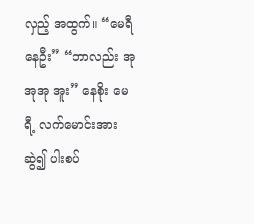လှည့် အထွက်။ “မေရီ နေဦး” “ဘာလည်း အုအုအု အူး” နေစိုး မေရီ့ လက်မောင်းအား ဆွဲ၍ ပါးစပ်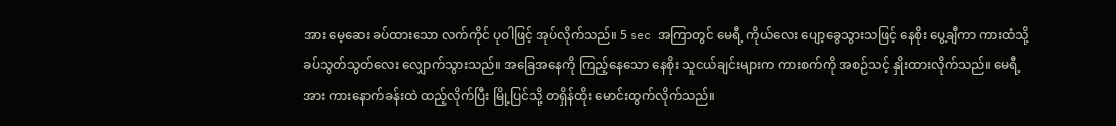အား မေ့ဆေး ခပ်ထားသော လက်ကိုင် ပုဝါဖြင့် အုပ်လိုက်သည်။ 5 sec အကြာတွင် မေရီ့ ကိုယ်လေး ပျော့ခွေသွားသဖြင့် နေစိုး ပွေ့ချီကာ ကားထံသို့ ခပ်သွတ်သွတ်လေး လျှောက်သွားသည်။ အခြေအနေကို ကြည့်နေသော နေစိုး သူငယ်ချင်းများက ကားစက်ကို အစဉ်သင့် နှိုးထားလိုက်သည်။ မေရီ့အား ကားနောက်ခန်းထဲ ထည့်လိုက်ပြီး မြို့ပြင်သို့ တရှိန်ထိုး မောင်းထွက်လိုက်သည်။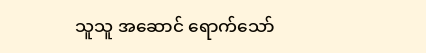သူသူ အဆောင် ရောက်သော်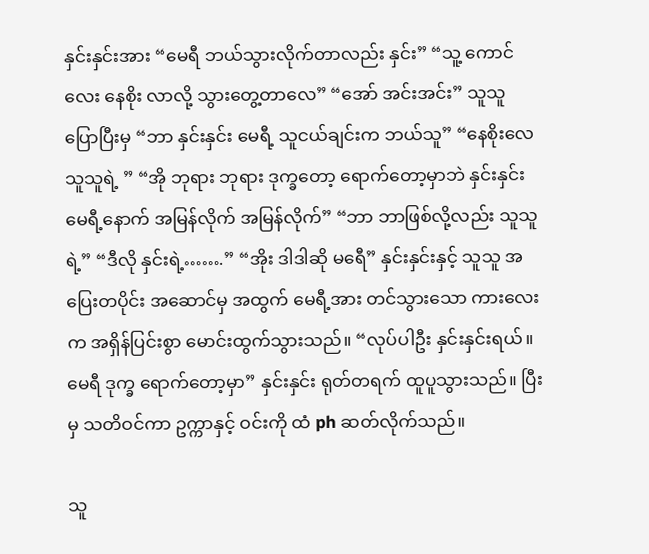နှင်းနှင်းအား “မေရီ ဘယ်သွားလိုက်တာလည်း နှင်း” “သူ့ ကောင်လေး နေစိုး လာလို့ သွားတွေ့တာလေ” “အော် အင်းအင်း” သူသူ ပြောပြီးမှ “ဘာ နှင်းနှင်း မေရီ့ သူငယ်ချင်းက ဘယ်သူ” “နေစိုးလေ သူသူရဲ့ ” “အို ဘုရား ဘုရား ဒုက္ခတော့ ရောက်တော့မှာဘဲ နှင်းနှင်း မေရီ့နောက် အမြန်လိုက် အမြန်လိုက်” “ဘာ ဘာဖြစ်လို့လည်း သူသူရဲ့” “ဒီလို နှင်းရဲ့…….” “အိုး ဒါဒါဆို မရေီ” နှင်းနှင်းနှင့် သူသူ အပြေးတပိုင်း အဆောင်မှ အထွက် မေရီ့အား တင်သွားသော ကားလေးက အရှိန်ပြင်းစွာ မောင်းထွက်သွားသည်။ “လုပ်ပါဦး နှင်းနှင်းရယ်။ မေရီ ဒုက္ခ ရောက်တော့မှာ” နှင်းနှင်း ရုတ်တရက် ထူပူသွားသည်။ ပြီးမှ သတိဝင်ကာ ဥက္ကာနှင့် ဝင်းကို ထံ ph ဆတ်လိုက်သည်။

သူ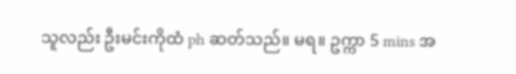သူလည်း ဦးမင်းကိုထံ ph ဆတ်သည်။ မရ။ ဥက္ကာ 5 mins အ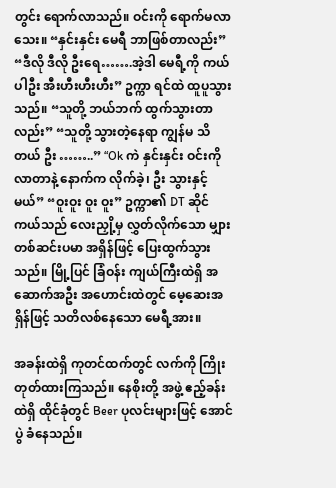တွင်း ရောက်လာသည်။ ဝင်းကို ရောက်မလာသေး။ “နှင်းနှင်း မေရီ ဘာဖြစ်တာလည်း” “ဒီလို ဒီလို ဦးရေ…….အဲ့ဒါ မေရီ့ကို ကယ်ပါဦး အီးဟီးဟီးဟီး” ဥက္ကာ ရင်ထဲ ထူပူသွားသည်။ “သူတို့ ဘယ်ဘက် ထွက်သွားတာလည်း” “သူတို့ သွားတဲ့နေရာ ကျွန်မ သိတယ် ဦး ……..” “Ok ကဲ နှင်းနှင်း ဝင်းကို လာတာနဲ့ နောက်က လိုက်ခဲ့၊ ဦး သွားနှင့်မယ်” “ဝူးဝူး ဝူး ဝူး” ဥက္ကာ၏ DT ဆိုင်ကယ်သည် လေးညှို့မှ လွှတ်လိုက်သော မျှားတစ်ဆင်းပမာ အရှိန်ဖြင့် ပြေးထွက်သွားသည်။ မြို့ပြင် ခြံဝန်း ကျယ်ကြီးထဲရှိ အဆောက်အဦး အဟောင်းထဲတွင် မေ့ဆေးအရှိန်ဖြင့် သတိလစ်နေသော မေရီ့အား။

အခန်းထဲရှိ ကုတင်ထက်တွင် လက်ကို ကြိုးတုတ်ထားကြသည်။ နေစိုးတို့ အဖွဲ့ ဧည့်ခန်းထဲရှိ ထိုင်ခုံတွင် Beer ပုလင်းများဖြင့် အောင်ပွဲ ခံနေသည်။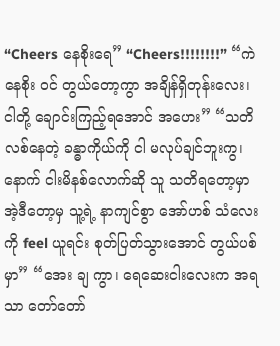“Cheers နေစိုးရေ” “Cheers!!!!!!!!” “ကဲ နေစိုး ဝင် တွယ်တော့ကွာ အချိန်ရှိတုန်းလေး၊ ငါတို့ ချောင်းကြည့်ရအောင် အဟေး” “သတိလစ်နေတဲ့ ခန္ဓာကိုယ်ကို ငါ မလုပ်ချင်ဘူးကွ၊ နောက် ငါးမိနစ်လောက်ဆို သူ သတိရတော့မှာ အဲ့ဒီတော့မှ သူ့ရဲ့ နာကျင်စွာ အော်ဟစ် သံလေးကို feel ယူရင်း စုတ်ပြတ်သွားအောင် တွယ်ပစ်မှာ” “အေး ချ ကွာ၊ ရေဆေးငါးလေးက အရသာ တော်တော်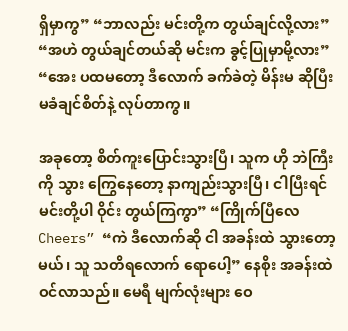ရှိမှာကွ” “ဘာလည်း မင်းတို့က တွယ်ချင်လို့လား” “အဟဲ တွယ်ချင်တယ်ဆို မင်းက ခွင့်ပြုမှာမို့လား” “အေး ပထမတော့ ဒီလောက် ခက်ခဲတဲ့ မိန်းမ ဆိုပြီး မခံချင်စိတ်နဲ့ လုပ်တာကွ။

အခုတော့ စိတ်ကူးပြောင်းသွားပြီ၊ သူက ဟို ဘဲကြီးကို သွား ကြွေနေတော့ နာကျည်းသွားပြီ၊ ငါပြီးရင် မင်းတို့ပါ ဝိုင်း တွယ်ကြကွာ” “ကြိုက်ပြီလေ Cheers” “ကဲ ဒီလောက်ဆို ငါ အခန်းထဲ သွားတော့မယ်၊ သူ သတိရလောက် ရောပေါ့” နေစိုး အခန်းထဲ ဝင်လာသည်။ မေရီ မျက်လုံးများ ဝေ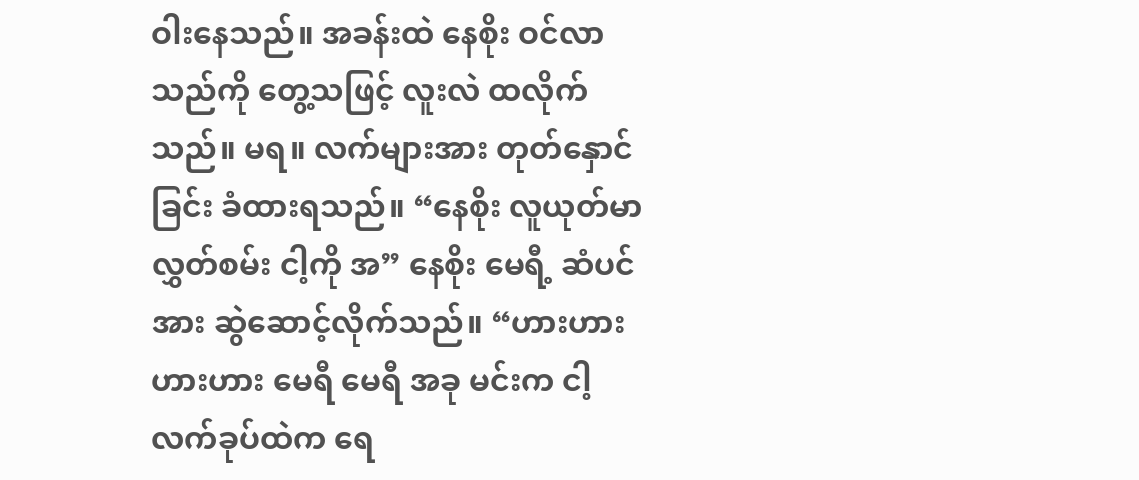ဝါးနေသည်။ အခန်းထဲ နေစိုး ဝင်လာသည်ကို တွေ့သဖြင့် လူးလဲ ထလိုက်သည်။ မရ။ လက်များအား တုတ်နှောင်ခြင်း ခံထားရသည်။ “နေစိုး လူယုတ်မာ လွှတ်စမ်း ငါ့ကို အ” နေစိုး မေရီ့ ဆံပင်အား ဆွဲဆောင့်လိုက်သည်။ “ဟားဟားဟားဟား မေရီ မေရီ အခု မင်းက ငါ့ လက်ခုပ်ထဲက ရေ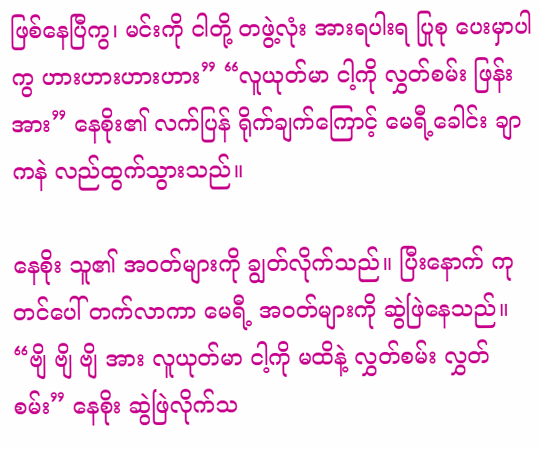ဖြစ်နေပြီကွ၊ မင်းကို ငါတို့ တဖွဲ့လုံး အားရပါးရ ပြုစု ပေးမှာပါကွ ဟားဟားဟားဟား” “လူယုတ်မာ ငါ့ကို လွှတ်စမ်း ဖြန်း အား” နေစိုး၏ လက်ပြန် ရိုက်ချက်ကြောင့် မေရီ့ခေါင်း ချာကနဲ လည်ထွက်သွားသည်။

နေစိုး သူ၏ အဝတ်များကို ချွတ်လိုက်သည်။ ပြီးနောက် ကုတင်ပေါ် တက်လာကာ မေရီ့ အဝတ်များကို ဆွဲဖြဲနေသည်။ “ဗျိ ဗျိ ဗျိ အား လူယုတ်မာ ငါ့ကို မထိနဲ့ လွှတ်စမ်း လွှတ်စမ်း” နေစိုး ဆွဲဖြဲလိုက်သ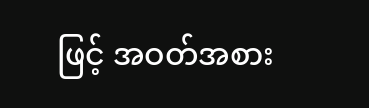ဖြင့် အဝတ်အစား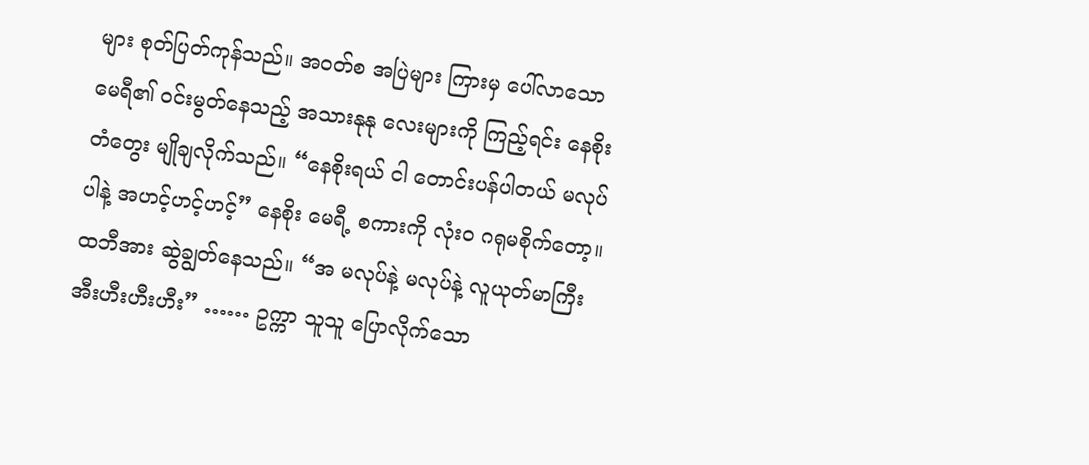များ စုတ်ပြတ်ကုန်သည်။ အဝတ်စ အပြဲများ ကြားမှ ပေါ်လာသော မေရီ၏ ဝင်းမွတ်နေသည့် အသားနုနု လေးများကို ကြည့်ရင်း နေစိုး တံတွေး မျိုချလိုက်သည်။ “နေစိုးရယ် ငါ တောင်းပန်ပါတယ် မလုပ်ပါနဲ့ အဟင့်ဟင့်ဟင့်” နေစိုး မေရီ့ စကားကို လုံးဝ ဂရုမစိုက်တော့။ ထဘီအား ဆွဲချွတ်နေသည်။ “အ မလုပ်နဲ့ မလုပ်နဲ့ လူယုတ်မာကြီး အီးဟီးဟီးဟီး” …… ဥက္ကာ သူသူ ပြောလိုက်သော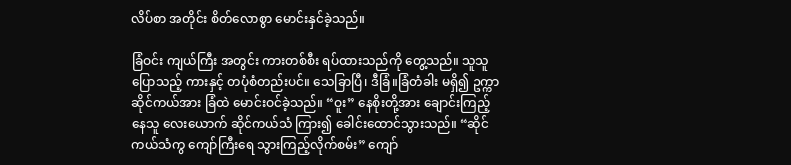လိပ်စာ အတိုင်း စိတ်လောစွာ မောင်းနှင်ခဲ့သည်။

ခြံဝင်း ကျယ်ကြီး အတွင်း ကားတစ်စီး ရပ်ထားသည်ကို တွေ့သည်။ သူသူပြောသည့် ကားနှင့် တပုံစံတည်းပင်။ သေခြာပြီ၊ ဒီခြံ။ခြံတံခါး မရှိ၍ ဥက္ကာ ဆိုင်ကယ်အား ခြံထဲ မောင်းဝင်ခဲ့သည်။ “ဝူး” နေစိုးတို့အား ချောင်းကြည့်နေသူ လေးယောက် ဆိုင်ကယ်သံ ကြား၍ ခေါင်းထောင်သွားသည်။ “ဆိုင်ကယ်သံကွ ကျော်ကြီးရေ သွားကြည့်လိုက်စမ်း” ကျော်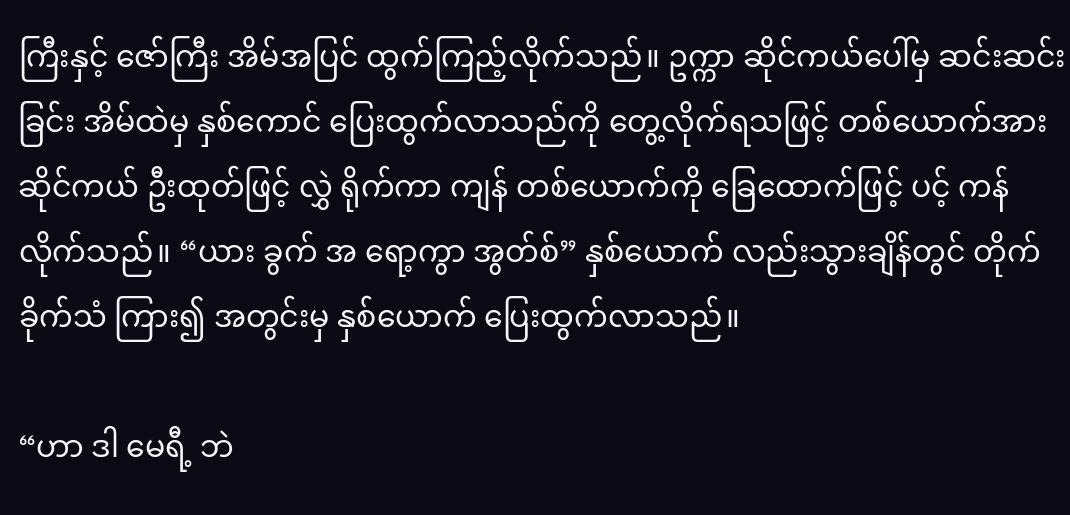ကြီးနှင့် ဇော်ကြီး အိမ်အပြင် ထွက်ကြည့်လိုက်သည်။ ဥက္ကာ ဆိုင်ကယ်ပေါ်မှ ဆင်းဆင်းခြင်း အိမ်ထဲမှ နှစ်ကောင် ပြေးထွက်လာသည်ကို တွေ့လိုက်ရသဖြင့် တစ်ယောက်အား ဆိုင်ကယ် ဦးထုတ်ဖြင့် လွှဲ ရိုက်ကာ ကျန် တစ်ယောက်ကို ခြေထောက်ဖြင့် ပင့် ကန်လိုက်သည်။ “ယား ခွက် အ ရော့ကွာ အွတ်စ်” နှစ်ယောက် လည်းသွားချိန်တွင် တိုက်ခိုက်သံ ကြား၍ အတွင်းမှ နှစ်ယောက် ပြေးထွက်လာသည်။

“ဟာ ဒါ မေရီ့ ဘဲ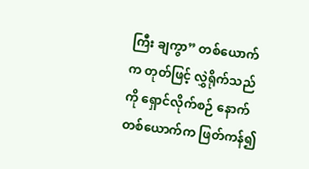ကြီး ချကွာ” တစ်ယောက်က တုတ်ဖြင့် လွှဲရိုက်သည်ကို ရှောင်လိုက်စဉ် နောက် တစ်ယောက်က ဖြတ်ကန်၍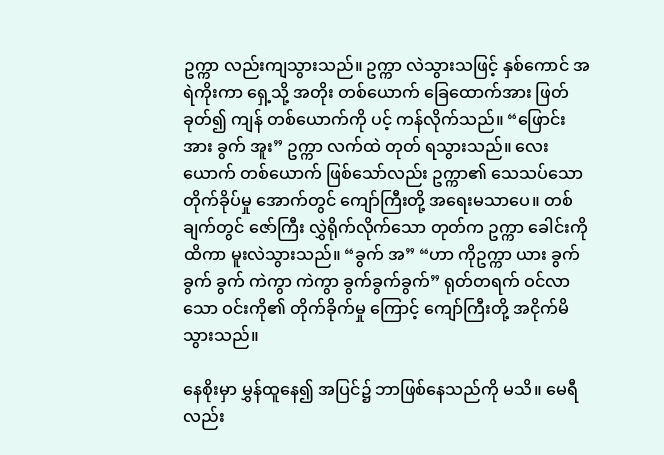ဥက္ကာ လည်းကျသွားသည်။ ဥက္ကာ လဲသွားသဖြင့် နှစ်ကောင် အရဲကိုးကာ ရှေ့သို့ အတိုး တစ်ယောက် ခြေထောက်အား ဖြတ်ခုတ်၍ ကျန် တစ်ယောက်ကို ပင့် ကန်လိုက်သည်။ “ဖြောင်း အား ခွက် အူး” ဥက္ကာ လက်ထဲ တုတ် ရသွားသည်။ လေးယောက် တစ်ယောက် ဖြစ်သော်လည်း ဥက္ကာ၏ သေသပ်သော တိုက်ခိုပ်မှု အောက်တွင် ကျော်ကြီးတို့ အရေးမသာပေ။ တစ်ချက်တွင် ဇော်ကြီး လွှဲရိုက်လိုက်သော တုတ်က ဥက္ကာ ခေါင်းကို ထိကာ မူးလဲသွားသည်။ “ခွက် အ” “ဟာ ကိုဥက္ကာ ယား ခွက် ခွက် ခွက် ကဲကွာ ကဲကွာ ခွက်ခွက်ခွက်” ရုတ်တရက် ဝင်လာသော ဝင်းကို၏ တိုက်ခိုက်မှု ကြောင့် ကျော်ကြီးတို့ အငိုက်မိသွားသည်။

နေစိုးမှာ မွှန်ထူနေ၍ အပြင်၌ ဘာဖြစ်နေသည်ကို မသိ။ မေရီလည်း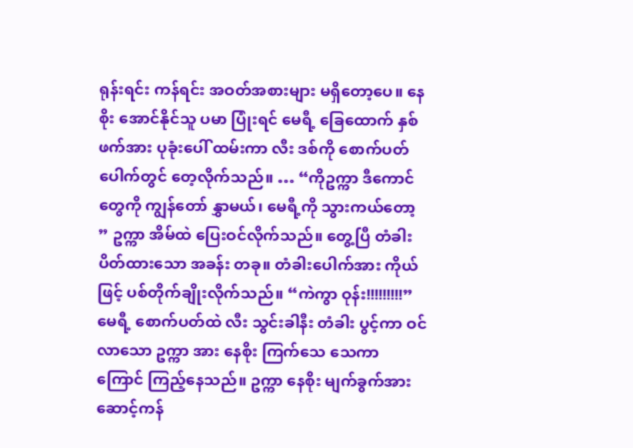ရုန်းရင်း ကန်ရင်း အဝတ်အစားများ မရှိတော့ပေ။ နေစိုး အောင်နိုင်သူ ပမာ ပြုံးရင် မေရီ့ ခြေထောက် နှစ်ဖက်အား ပုခုံးပေါ် ထမ်းကာ လီး ဒစ်ကို စောက်ပတ် ပေါက်တွင် တေ့လိုက်သည်။ … “ကိုဥက္ကာ ဒီကောင်တွေကို ကျွန်တော် နွှာမယ်၊ မေရီ့ကို သွားကယ်တော့ ” ဥက္ကာ အိမ်ထဲ ပြေးဝင်လိုက်သည်။ တွေ့ပြီ တံခါး ပိတ်ထားသော အခန်း တခု။ တံခါးပေါက်အား ကိုယ်ဖြင့် ပစ်တိုက်ချိုးလိုက်သည်။ “ကဲကွာ ဝုန်း!!!!!!!!!” မေရီ့ စောက်ပတ်ထဲ လီး သွင်းခါနီး တံခါး ပွင့်ကာ ဝင်လာသော ဥက္ကာ အား နေစိုး ကြက်သေ သေကာ ကြောင် ကြည့်နေသည်။ ဥက္ကာ နေစိုး မျက်ခွက်အား ဆောင့်ကန်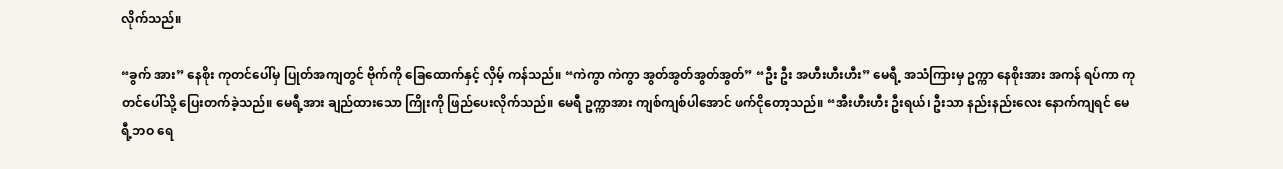လိုက်သည်။

“ခွက် အား” နေစိုး ကုတင်ပေါ်မှ ပြုတ်အကျတွင် ဗိုက်ကို ခြေထောက်နှင့် လှိမ့် ကန်သည်။ “ကဲကွာ ကဲကွာ အွတ်အွတ်အွတ်အွတ်” “ဦး ဦး အဟီးဟီးဟီး” မေရီ့ အသံကြားမှ ဥက္ကာ နေစိုးအား အကန် ရပ်ကာ ကုတင်ပေါ်သို့ ပြေးတက်ခဲ့သည်။ မေရီ့အား ချည်ထားသော ကြိုးကို ဖြည်ပေးလိုက်သည်။ မေရီ ဥက္ကာအား ကျစ်ကျစ်ပါအောင် ဖက်ငိုတော့သည်။ “အီးဟီးဟီး ဦးရယ်၊ ဦးသာ နည်းနည်းလေး နောက်ကျရင် မေရီ့ဘဝ ရေ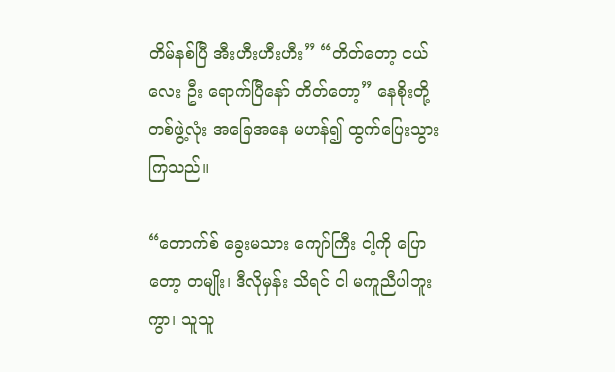တိမ်နစ်ပြီ အီးဟီးဟီးဟီး” “တိတ်တော့ ငယ်လေး ဦး ရောက်ပြီနော် တိတ်တော့” နေစိုးတို့ တစ်ဖွဲ့လုံး အခြေအနေ မဟန်၍ ထွက်ပြေးသွားကြသည်။

“တောက်စ် ခွေးမသား ကျော်ကြီး ငါ့ကို ပြောတော့ တမျိုး၊ ဒီလိုမှန်း သိရင် ငါ မကူညီပါဘူးကွာ၊ သူသူ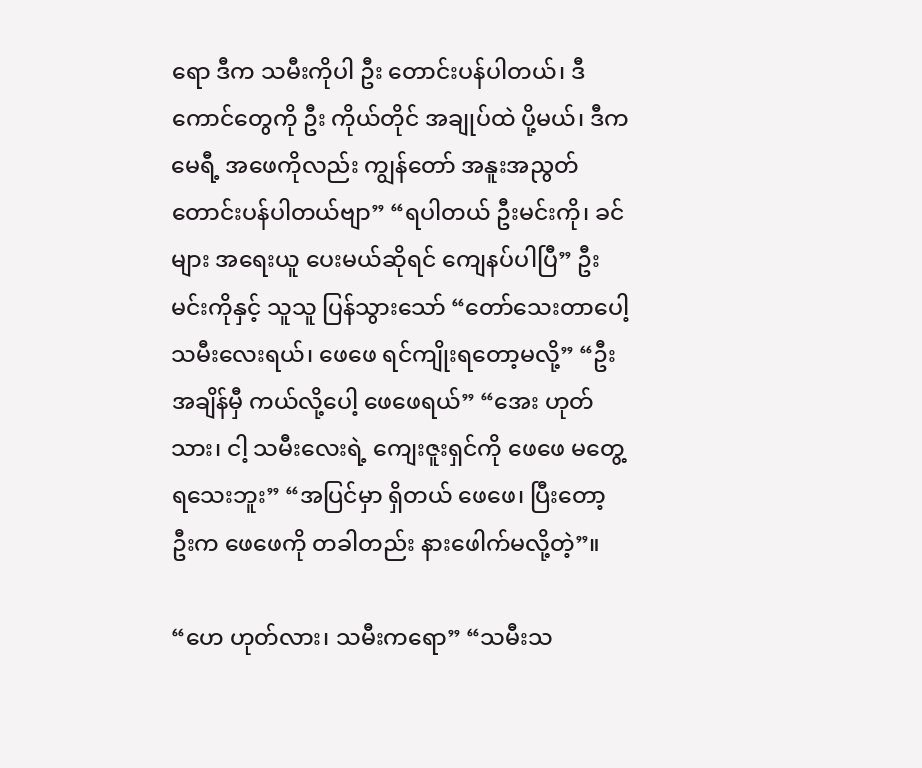ရော ဒီက သမီးကိုပါ ဦး တောင်းပန်ပါတယ်၊ ဒီကောင်တွေကို ဦး ကိုယ်တိုင် အချုပ်ထဲ ပို့မယ်၊ ဒီက မေရီ့ အဖေကိုလည်း ကျွန်တော် အနူးအညွတ် တောင်းပန်ပါတယ်ဗျာ” “ရပါတယ် ဦးမင်းကို၊ ခင်များ အရေးယူ ပေးမယ်ဆိုရင် ကျေနပ်ပါပြီ” ဦးမင်းကိုနှင့် သူသူ ပြန်သွားသော် “တော်သေးတာပေါ့ သမီးလေးရယ်၊ ဖေဖေ ရင်ကျိုးရတော့မလို့” “ဦး အချိန်မှီ ကယ်လို့ပေါ့ ဖေဖေရယ်” “အေး ဟုတ်သား၊ ငါ့ သမီးလေးရဲ့ ကျေးဇူးရှင်ကို ဖေဖေ မတွေ့ရသေးဘူး” “အပြင်မှာ ရှိတယ် ဖေဖေ၊ ပြီးတော့ ဦးက ဖေဖေကို တခါတည်း နားဖေါက်မလို့တဲ့”။

“ဟေ ဟုတ်လား၊ သမီးကရော” “သမီးသ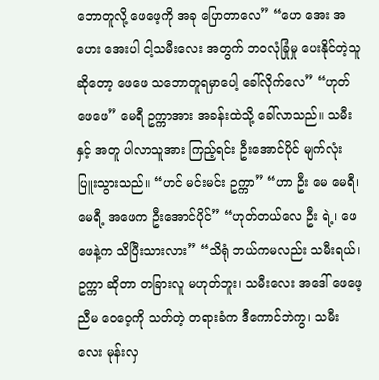ဘောတူလို့ ဖေဖေ့ကို အခု ပြောတာလေ” “ဟေ အေး အဟေး အေးပါ ငါ့သမီးလေး အတွက် ဘဝလုံခြုံမှု ပေးနိုင်တဲ့သူ ဆိုတော့ ဖေဖေ သဘောတူရမှာပေါ့ ခေါ်လိုက်လေ” “ဟုတ် ဖေဖေ” မေရီ ဥက္ကာအား အခန်းထဲသို့ ခေါ်လာသည်။ သမီးနှင့် အတူ ပါလာသူအား ကြည့်ရင်း ဦးအောင်ပိုင် မျက်လုံး ပြူးသွားသည်။ “ဟင် မင်းမင်း ဥက္ကာ” “ဟာ ဦး မေ မေရီ၊ မေရီ့ အဖေက ဦးအောင်ပိုင်” “ဟုတ်တယ်လေ ဦး ရဲ့၊ ဖေဖေနဲ့က သိပြီးသားလား” “သိရုံ ဘယ်ကမလည်း သမီးရယ်၊ ဥက္ကာ ဆိုတာ တခြားလူ မဟုတ်ဘူး၊ သမီးလေး အဒေါ် ဖေဖေ့ ညီမ ဝေဝေ့ကို သတ်တဲ့ တရားခံက ဒီကောင်ဘဲကွ၊ သမီးလေး မုန်းလှ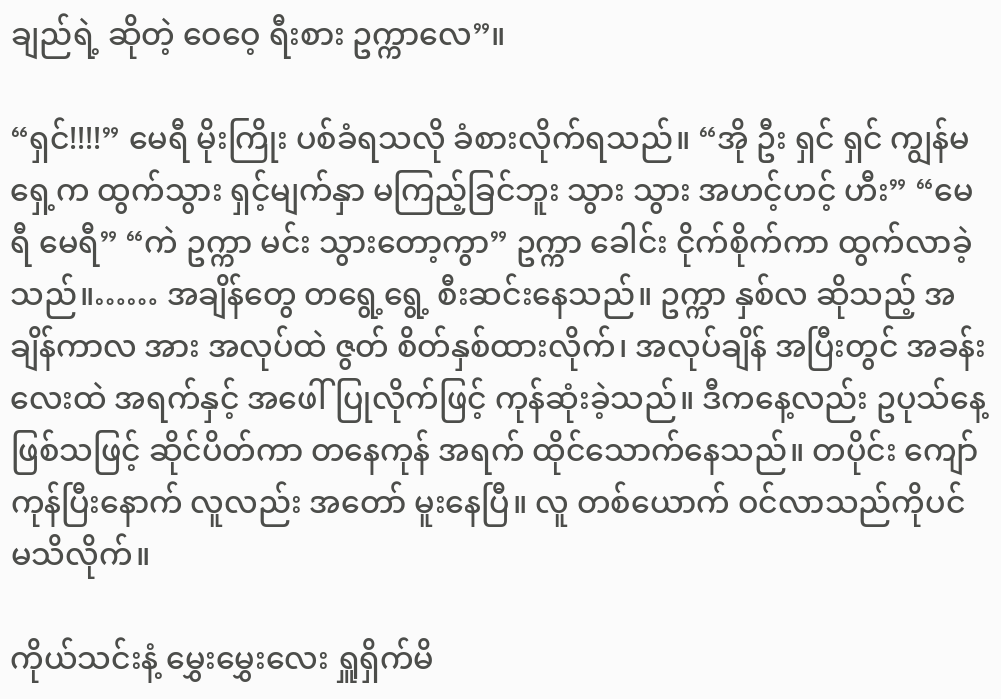ချည်ရဲ့ ဆိုတဲ့ ဝေဝေ့ ရီးစား ဥက္ကာလေ”။

“ရှင်!!!!” မေရီ မိုးကြိုး ပစ်ခံရသလို ခံစားလိုက်ရသည်။ “အို ဦး ရှင် ရှင် ကျွန်မရှေ့က ထွက်သွား ရှင့်မျက်နှာ မကြည့်ခြင်ဘူး သွား သွား အဟင့်ဟင့် ဟီး” “မေရီ မေရီ” “ကဲ ဥက္ကာ မင်း သွားတော့ကွာ” ဥက္ကာ ခေါင်း ငိုက်စိုက်ကာ ထွက်လာခဲ့သည်။…… အချိန်တွေ တရွေ့ရွေ့ စီးဆင်းနေသည်။ ဥက္ကာ နှစ်လ ဆိုသည့် အချိန်ကာလ အား အလုပ်ထဲ ဇွတ် စိတ်နှစ်ထားလိုက်၊ အလုပ်ချိန် အပြီးတွင် အခန်းလေးထဲ အရက်နှင့် အဖေါ်ပြုလိုက်ဖြင့် ကုန်ဆုံးခဲ့သည်။ ဒီကနေ့လည်း ဥပုသ်နေ့ ဖြစ်သဖြင့် ဆိုင်ပိတ်ကာ တနေကုန် အရက် ထိုင်သောက်နေသည်။ တပိုင်း ကျော် ကုန်ပြီးနောက် လူလည်း အတော် မူးနေပြီ။ လူ တစ်ယောက် ဝင်လာသည်ကိုပင် မသိလိုက်။

ကိုယ်သင်းနံ့ မွှေးမွှေးလေး ရှူရှိက်မိ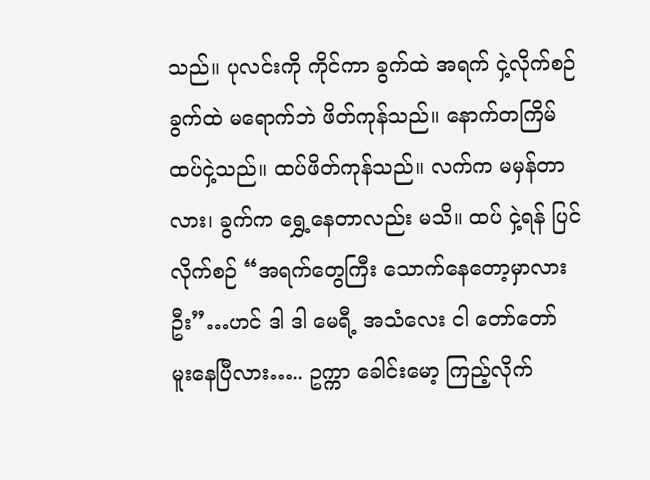သည်။ ပုလင်းကို ကိုင်ကာ ခွက်ထဲ အရက် ငှဲ့လိုက်စဉ် ခွက်ထဲ မရောက်ဘဲ ဖိတ်ကုန်သည်။ နောက်တကြိမ် ထပ်ငှဲ့သည်။ ထပ်ဖိတ်ကုန်သည်။ လက်က မမှန်တာလား၊ ခွက်က ရွှေ့နေတာလည်း မသိ။ ထပ် ငှဲ့ရန် ပြင်လိုက်စဉ် “အရက်တွေကြီး သောက်နေတော့မှာလား ဦး”…ဟင် ဒါ ဒါ မေရီ့ အသံလေး ငါ တော်တော် မူးနေပြီလား….. ဥက္ကာ ခေါင်းမော့ ကြည့်လိုက်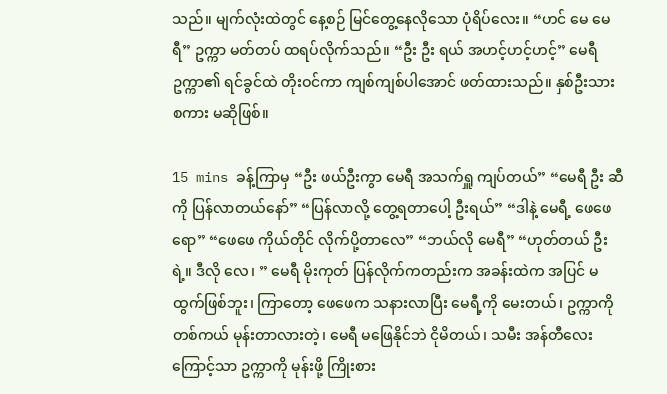သည်။ မျက်လုံးထဲတွင် နေ့စဉ် မြင်တွေ့နေလိုသော ပုံရိပ်လေး။ “ဟင် မေ မေရီ” ဥက္ကာ မတ်တပ် ထရပ်လိုက်သည်။ “ဦး ဦး ရယ် အဟင့်ဟင့်ဟင့်” မေရီ ဥက္ကာ၏ ရင်ခွင်ထဲ တိုးဝင်ကာ ကျစ်ကျစ်ပါအောင် ဖတ်ထားသည်။ နှစ်ဦးသား စကား မဆိုဖြစ်။

15 mins ခန့်ကြာမှ “ဦး ဖယ်ဦးကွာ မေရီ အသက်ရှူ ကျပ်တယ်” “မေရီ ဦး ဆီကို ပြန်လာတယ်နော်” “ပြန်လာလို့ တွေ့ရတာပေါ့ ဦးရယ်” “ဒါနဲ့ မေရီ့ ဖေဖေရော” “ဖေဖေ ကိုယ်တိုင် လိုက်ပို့တာလေ” “ဘယ်လို မေရီ” “ဟုတ်တယ် ဦး ရဲ့။ ဒီလို လေ၊ ” မေရီ မိုးကုတ် ပြန်လိုက်ကတည်းက အခန်းထဲက အပြင် မထွက်ဖြစ်ဘူး၊ ကြာတော့ ဖေဖေက သနားလာပြီး မေရီ့ကို မေးတယ်၊ ဥက္ကာကို တစ်ကယ် မုန်းတာလားတဲ့၊ မေရီ မဖြေနိုင်ဘဲ ငိုမိတယ်၊ သမီး အန်တီလေးကြောင့်သာ ဥက္ကာကို မုန်းဖို့ ကြိုးစား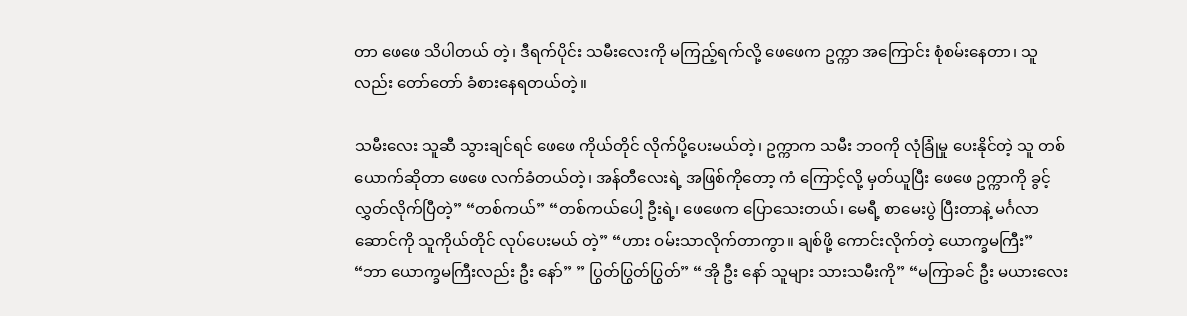တာ ဖေဖေ သိပါတယ် တဲ့၊ ဒီရက်ပိုင်း သမီးလေးကို မကြည့်ရက်လို့ ဖေဖေက ဥက္ကာ အကြောင်း စုံစမ်းနေတာ၊ သူလည်း တော်တော် ခံစားနေရတယ်တဲ့။

သမီးလေး သူဆီ သွားချင်ရင် ဖေဖေ ကိုယ်တိုင် လိုက်ပို့ပေးမယ်တဲ့၊ ဥက္ကာက သမီး ဘဝကို လုံခြုံမှု ပေးနိုင်တဲ့ သူ တစ်ယောက်ဆိုတာ ဖေဖေ လက်ခံတယ်တဲ့၊ အန်တီလေးရဲ့ အဖြစ်ကိုတော့ ကံ ကြောင့်လို့ မှတ်ယူပြီး ဖေဖေ ဥက္ကာကို ခွင့်လွှတ်လိုက်ပြီတဲ့” “တစ်ကယ်” “တစ်ကယ်ပေါ့ ဦးရဲ့၊ ဖေဖေက ပြောသေးတယ်၊ မေရီ့ စာမေးပွဲ ပြီးတာနဲ့ မင်္ဂလာဆောင်ကို သူကိုယ်တိုင် လုပ်ပေးမယ် တဲ့” “ဟား ဝမ်းသာလိုက်တာကွာ။ ချစ်ဖို့ ကောင်းလိုက်တဲ့ ယောက္ခမကြီး” “ဘာ ယောက္ခမကြီးလည်း ဦး နော်” ” ပြွတ်ပြွတ်ပြွတ်” “အို ဦး နော် သူများ သားသမီးကို” “မကြာခင် ဦး မယားလေး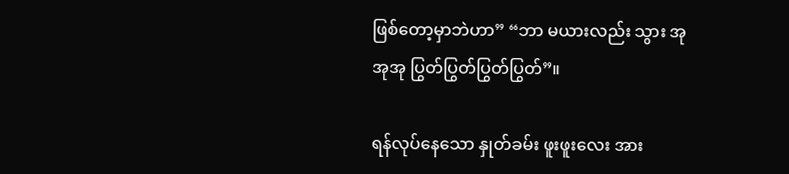ဖြစ်တော့မှာဘဲဟာ” “ဘာ မယားလည်း သွား အုအုအု ပြွတ်ပြွတ်ပြွတ်ပြွတ်”။

ရန်လုပ်နေသော နှုတ်ခမ်း ဖူးဖူးလေး အား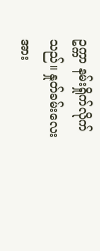ဥက္ကာ နမ်းရှိုက်လိုက်သည်။ နှုတ်ခမ်းလေးအား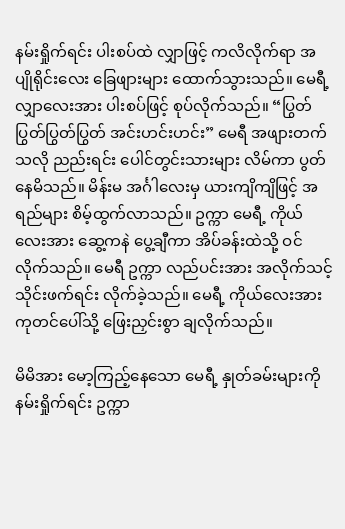နမ်းရှိုက်ရင်း ပါးစပ်ထဲ လျှာဖြင့် ကလိလိုက်ရာ အပျိုရိုင်းလေး ခြေဖျားများ ထောက်သွားသည်။ မေရီ့ လျှာလေးအား ပါးစပ်ဖြင့် စုပ်လိုက်သည်။ “ပြွတ်ပြွတ်ပြွတ်ပြွတ် အင်းဟင်းဟင်း” မေရီ အဖျားတက်သလို ညည်းရင်း ပေါင်တွင်းသားများ လိမ်ကာ ပွတ်နေမိသည်။ မိန်းမ အင်္ဂါလေးမှ ယားကျိကျိဖြင့် အရည်များ စိမ့်ထွက်လာသည်။ ဥက္ကာ မေရီ့ ကိုယ်လေးအား ဆွေ့ကနဲ ပွေ့ချီကာ အိပ်ခန်းထဲသို့ ဝင်လိုက်သည်။ မေရီ ဥက္ကာ လည်ပင်းအား အလိုက်သင့် သိုင်းဖက်ရင်း လိုက်ခဲ့သည်။ မေရီ့ ကိုယ်လေးအား ကုတင်ပေါ်သို့ ဖြေးညှင်းစွာ ချလိုက်သည်။

မိမိအား မော့ကြည့်နေသော မေရီ့ နှုတ်ခမ်းများကို နမ်းရှိုက်ရင်း ဥက္ကာ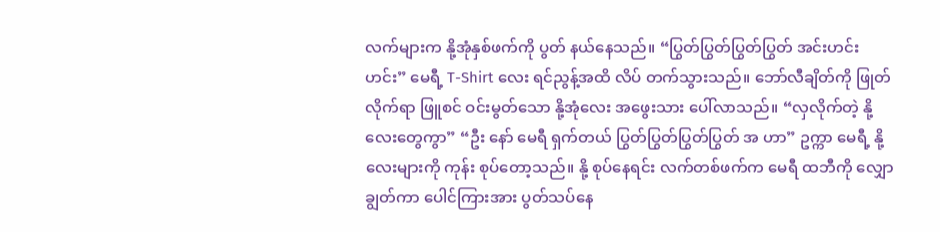လက်များက နို့အုံနှစ်ဖက်ကို ပွတ် နယ်နေသည်။ “ပြွတ်ပြွတ်ပြွတ်ပြွတ် အင်းဟင်းဟင်း” မေရီ့ T-Shirt လေး ရင်ညွန့်အထိ လိပ် တက်သွားသည်။ ဘော်လီချိတ်ကို ဖြုတ်လိုက်ရာ ဖြူစင် ဝင်းမွတ်သော နို့အုံလေး အဖွေးသား ပေါ်လာသည်။ “လှလိုက်တဲ့ နို့လေးတွေကွာ” “ဦး နော် မေရီ ရှက်တယ် ပြွတ်ပြွတ်ပြွတ်ပြွတ် အ ဟာ” ဥက္ကာ မေရီ့ နို့လေးများကို ကုန်း စုပ်တော့သည်။ နို့ စုပ်နေရင်း လက်တစ်ဖက်က မေရီ ထဘီကို လျှောချွတ်ကာ ပေါင်ကြားအား ပွတ်သပ်နေ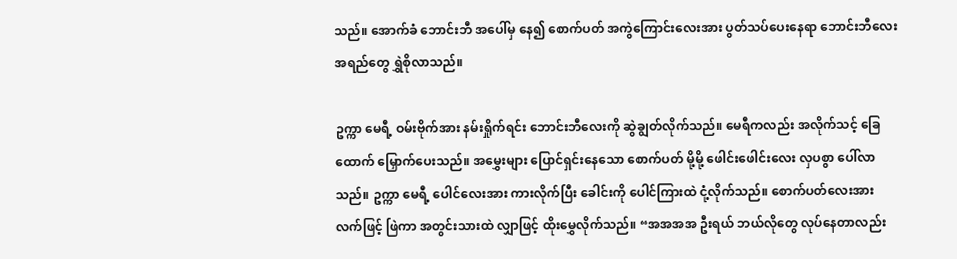သည်။ အောက်ခံ ဘောင်းဘီ အပေါ်မှ နေ၍ စောက်ပတ် အကွဲကြောင်းလေးအား ပွတ်သပ်ပေးနေရာ ဘောင်းဘီလေး အရည်တွေ ရွှဲစိုလာသည်။

ဥက္ကာ မေရီ့ ဝမ်းဗိုက်အား နမ်းရှိုက်ရင်း ဘောင်းဘီလေးကို ဆွဲချွတ်လိုက်သည်။ မေရီကလည်း အလိုက်သင့် ခြေထောက် မြှောက်ပေးသည်။ အမွှေးများ ပြောင်ရှင်းနေသော စောက်ပတ် မို့မို့ ဖေါင်းဖေါင်းလေး လှပစွာ ပေါ်လာသည်။ ဥက္ကာ မေရီ့ ပေါင်လေးအား ကားလိုက်ပြီး ခေါင်းကို ပေါင်ကြားထဲ ငုံ့လိုက်သည်။ စောက်ပတ်လေးအား လက်ဖြင့် ဖြဲကာ အတွင်းသားထဲ လျှာဖြင့် ထိုးမွှေလိုက်သည်။ “အအအအ ဦးရယ် ဘယ်လိုတွေ လုပ်နေတာလည်း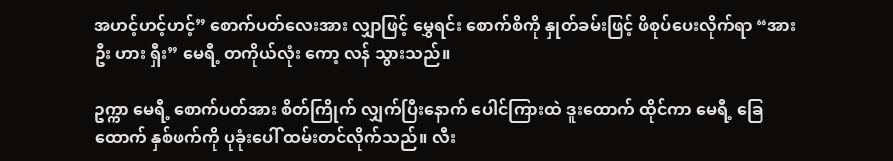အဟင့်ဟင့်ဟင့်” စောက်ပတ်လေးအား လျှာဖြင့် မွှေရင်း စောက်စိကို နှုတ်ခမ်းဖြင့် ဖိစုပ်ပေးလိုက်ရာ “အား ဦး ဟား ရှီး” မေရီ့ တကိုယ်လုံး ကော့ လန် သွားသည်။

ဥက္ကာ မေရီ့ စောက်ပတ်အား စိတ်ကြိုက် လျှက်ပြီးနောက် ပေါင်ကြားထဲ ဒူးထောက် ထိုင်ကာ မေရီ့ ခြေထောက် နှစ်ဖက်ကို ပုခုံးပေါ် ထမ်းတင်လိုက်သည်။ လီး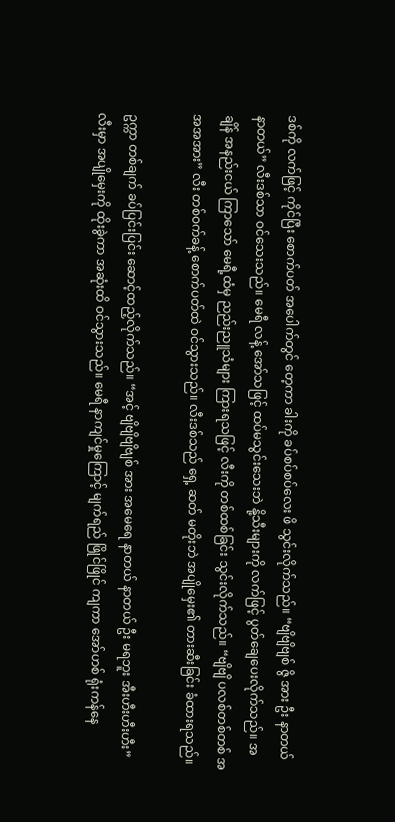ဒစ်ကို လက်ဖြင့် ကိုင်ပြီး စောက်ပတ် အပေါက်တွင် တေ့ကာ ခါးကို ခပ်စပ်စပ်လေး ဖိ သွင်းလိုက်သည်။ “ဗျိဗျိဗျစ် ဇွိ အား ဦး နာတယ် နာတယ်” လီးဒစ်သာ ဝင်သေးသည်။ မေရီ လန့် အော်သဖြင့် ထပ်မသွင်းသေးဘဲ နို့သီးများကို လက်ဖြင့် ပွတ်ချေပေးလိုက်သည်။ အချိန် အနည်းငယ် ကြာသော် မေရီ့ထံမှ ညည်းညူသံများ ကြားရသဖြင့် လီးကို တစ်ထစ်ခြင်း သွင်းလိုက်သည်။ “ဗျိဗျိ ပလစ်တစ်တစ် အအအအား” လီး တစ်ဝက်ခန့် စောက်ပတ်ထဲ ဝင်သွားသည်။ လီးဒစ်သည် ရှေ့ ဆတ် မတိုးဘဲ အပျိုမှေး၏ တားဆီးခြင်း ခံထားရသည်။

ဥက္ကာ တစ်ချက် ခပ်ပြင်းပြင်း ဆောင့်ထည့်လိုက်သည်။ “အင့် ဗျိဗျိဗျိဗျစ် အား အမေရေ နာတယ် နာတယ် ဦး မရဘူး အီးဟီးဟီးဟီး” လီးမှာ အပျိုမှေးကို ထိုးခွဲကာ အဆုံးထိ ဝင်သွားသည်။ မေရီ နာကျင်မှုကြောင့် မျက်ရည် ဖြိုင်ဖြိုင် ကျကာ အော်ဟစ် ရုံးကန်နေ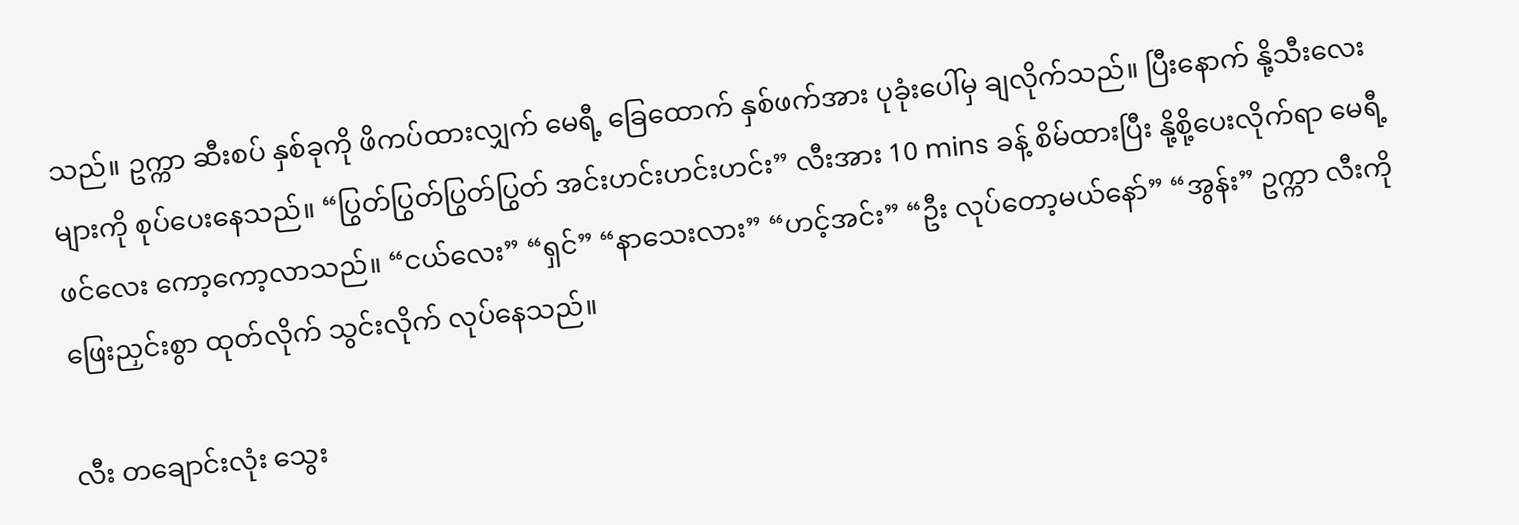သည်။ ဥက္ကာ ဆီးစပ် နှစ်ခုကို ဖိကပ်ထားလျှက် မေရီ့ ခြေထောက် နှစ်ဖက်အား ပုခုံးပေါ်မှ ချလိုက်သည်။ ပြီးနောက် နို့သီးလေးများကို စုပ်ပေးနေသည်။ “ပြွတ်ပြွတ်ပြွတ်ပြွတ် အင်းဟင်းဟင်းဟင်း” လီးအား 10 mins ခန့် စိမ်ထားပြီး နို့စို့ပေးလိုက်ရာ မေရီ့ ဖင်လေး ကော့ကော့လာသည်။ “ငယ်လေး” “ရှင်” “နာသေးလား” “ဟင့်အင်း” “ဦး လုပ်တော့မယ်နော်” “အွန်း” ဥက္ကာ လီးကို ဖြေးညှင်းစွာ ထုတ်လိုက် သွင်းလိုက် လုပ်နေသည်။

လီး တချောင်းလုံး သွေး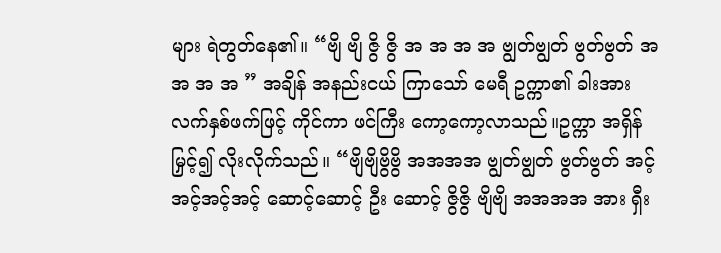များ ရဲတွတ်နေ၏။ “ဗျိ ဗျိ ဇွိ ဇွိ အ အ အ အ ဗျွတ်ဗျွတ် ဗွတ်ဗွတ် အ အ အ အ ” အချိန် အနည်းငယ် ကြာသော် မေရီ ဥက္ကာ၏ ခါးအား လက်နှစ်ဖက်ဖြင့် ကိုင်ကာ ဖင်ကြီး ကော့ကော့လာသည်။ဥက္ကာ အရှိန်မြှင့်၍ လိုးလိုက်သည်။ “ဗျိဗျိဗွိဗွိ အအအအ ဗျွတ်ဗျွတ် ဗွတ်ဗွတ် အင့်အင့်အင့်အင့် ဆောင့်ဆောင့် ဦး ဆောင့် ဇွိဇွိ ဗျိဗျိ အအအအ အား ရှီး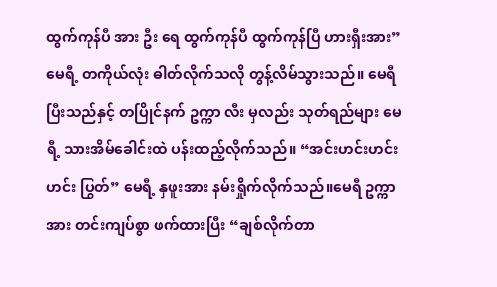ထွက်ကုန်ပီ အား ဦး ရေ ထွက်ကုန်ပီ ထွက်ကုန်ပြီ ဟားရှီးအား” မေရီ့ တကိုယ်လုံး ဓါတ်လိုက်သလို တွန့်လိမ်သွားသည်။ မေရီ ပြီးသည်နှင့် တပြိုင်နက် ဥက္ကာ လီး မှလည်း သုတ်ရည်များ မေရီ့ သားအိမ်ခေါင်းထဲ ပန်းထည့်လိုက်သည်။ “အင်းဟင်းဟင်းဟင်း ပြွတ်” မေရီ့ နှဖူးအား နမ်းရှိုက်လိုက်သည်။မေရီ ဥက္ကာအား တင်းကျပ်စွာ ဖက်ထားပြီး “ချစ်လိုက်တာ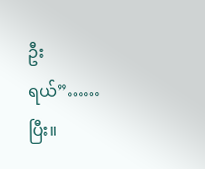ဦး ရယ်”…… ပြီး။